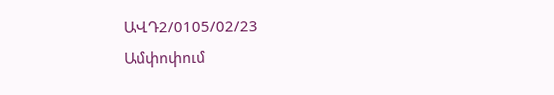ԱՎԴ2/0105/02/23
Ամփոփում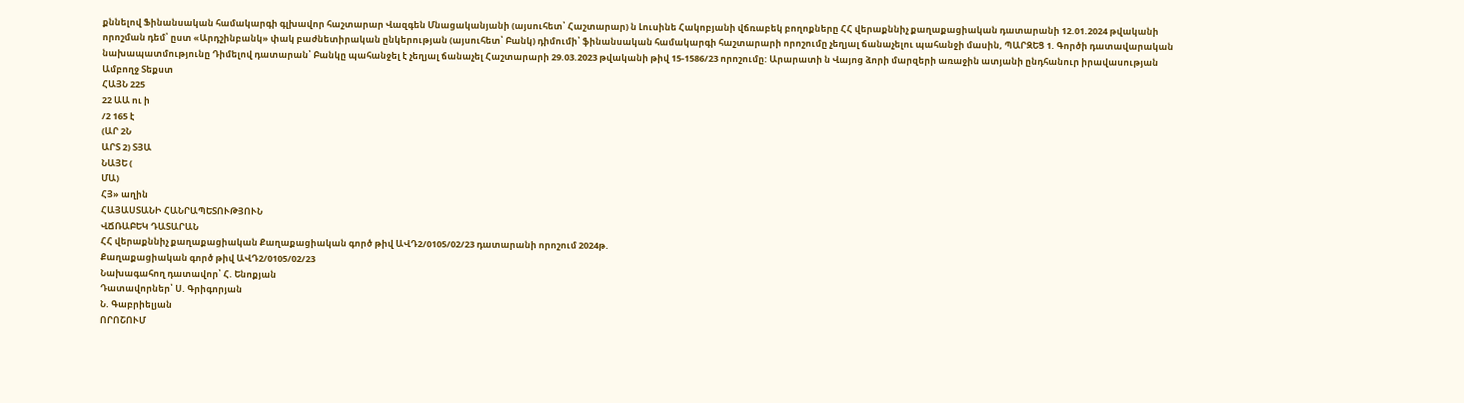քննելով Ֆինանսական համակարգի գլխավոր հաշտարար Վազգեն Մնացականյանի (այսուհետ՝ Հաշտարար) ն Լուսինե Հակոբյանի վճռաբեկ բողոքները ՀՀ վերաքննիչ քաղաքացիական դատարանի 12.01.2024 թվականի որոշման դեմ՝ ըստ «Արդշինբանկ» փակ բաժնետիրական ընկերության (այսուհետ՝ Բանկ) դիմումի՝ ֆինանսական համակարգի հաշտարարի որոշումը չեղյալ ճանաչելու պահանջի մասին, ՊԱՐԶԵՑ 1. Գործի դատավարական նախապատմությունը Դիմելով դատարան՝ Բանկը պահանջել է չեղյալ ճանաչել Հաշտարարի 29.03.2023 թվականի թիվ 15-1586/23 որոշումը: Արարատի ն Վայոց ձորի մարզերի առաջին ատյանի ընդհանուր իրավասության
Ամբողջ Տեքստ
ՀԱՅՆ 225
22 ԱԱ ու ի
/2 165 է
(ԱՐ 2Ն
ԱՐՏ 2) ՏՅԱ
ՆԱՅԵ (
ՄԱ)
ՀՅ» աղին
ՀԱՅԱՍՏԱՆԻ ՀԱՆՐԱՊԵՏՈՒԹՅՈՒՆ
ՎՃՌԱԲԵԿ ԴԱՏԱՐԱՆ
ՀՀ վերաքննիչ քաղաքացիական Քաղաքացիական գործ թիվ ԱՎԴ2/0105/02/23 դատարանի որոշում 2024թ.
Քաղաքացիական գործ թիվ ԱՎԴ2/0105/02/23
Նախագահող դատավոր՝ Հ. Ենոքյան
Դատավորներ՝ Ս. Գրիգորյան
Ն. Գաբրիելյան
ՈՐՈՇՈՒՄ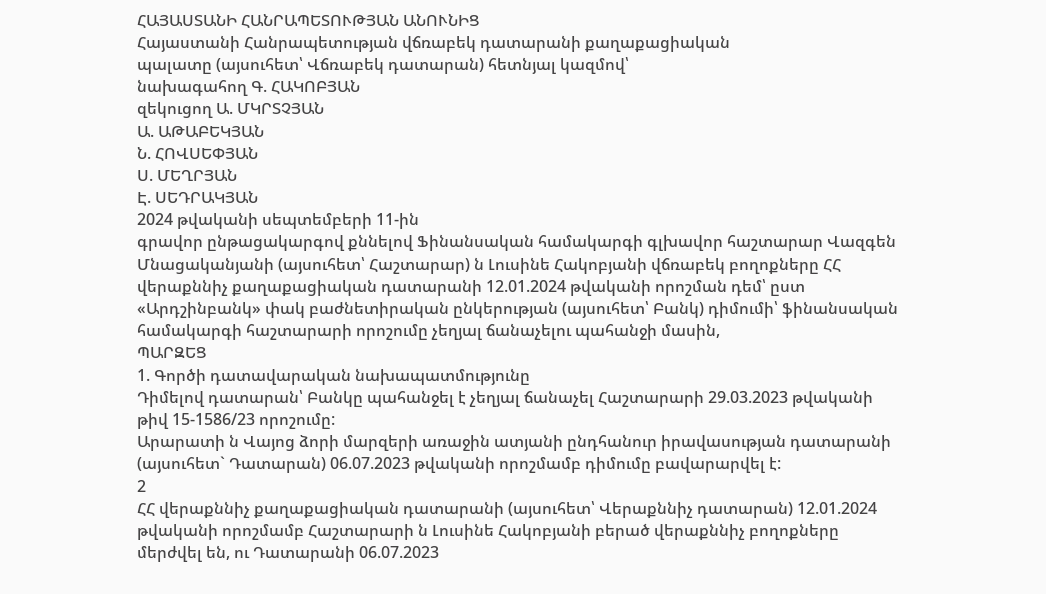ՀԱՅԱՍՏԱՆԻ ՀԱՆՐԱՊԵՏՈՒԹՅԱՆ ԱՆՈՒՆԻՑ
Հայաստանի Հանրապետության վճռաբեկ դատարանի քաղաքացիական
պալատը (այսուհետ՝ Վճռաբեկ դատարան) հետնյալ կազմով՝
նախագահող Գ. ՀԱԿՈԲՅԱՆ
զեկուցող Ա. ՄԿՐՏՉՅԱՆ
Ա. ԱԹԱԲԵԿՅԱՆ
Ն. ՀՈՎՍԵՓՅԱՆ
Ս. ՄԵՂՐՅԱՆ
Է. ՍԵԴՐԱԿՅԱՆ
2024 թվականի սեպտեմբերի 11-ին
գրավոր ընթացակարգով քննելով Ֆինանսական համակարգի գլխավոր հաշտարար Վազգեն Մնացականյանի (այսուհետ՝ Հաշտարար) ն Լուսինե Հակոբյանի վճռաբեկ բողոքները ՀՀ վերաքննիչ քաղաքացիական դատարանի 12.01.2024 թվականի որոշման դեմ՝ ըստ «Արդշինբանկ» փակ բաժնետիրական ընկերության (այսուհետ՝ Բանկ) դիմումի՝ ֆինանսական համակարգի հաշտարարի որոշումը չեղյալ ճանաչելու պահանջի մասին,
ՊԱՐԶԵՑ
1. Գործի դատավարական նախապատմությունը
Դիմելով դատարան՝ Բանկը պահանջել է չեղյալ ճանաչել Հաշտարարի 29.03.2023 թվականի թիվ 15-1586/23 որոշումը:
Արարատի ն Վայոց ձորի մարզերի առաջին ատյանի ընդհանուր իրավասության դատարանի (այսուհետ` Դատարան) 06.07.2023 թվականի որոշմամբ դիմումը բավարարվել է:
2
ՀՀ վերաքննիչ քաղաքացիական դատարանի (այսուհետ՝ Վերաքննիչ դատարան) 12.01.2024 թվականի որոշմամբ Հաշտարարի ն Լուսինե Հակոբյանի բերած վերաքննիչ բողոքները մերժվել են, ու Դատարանի 06.07.2023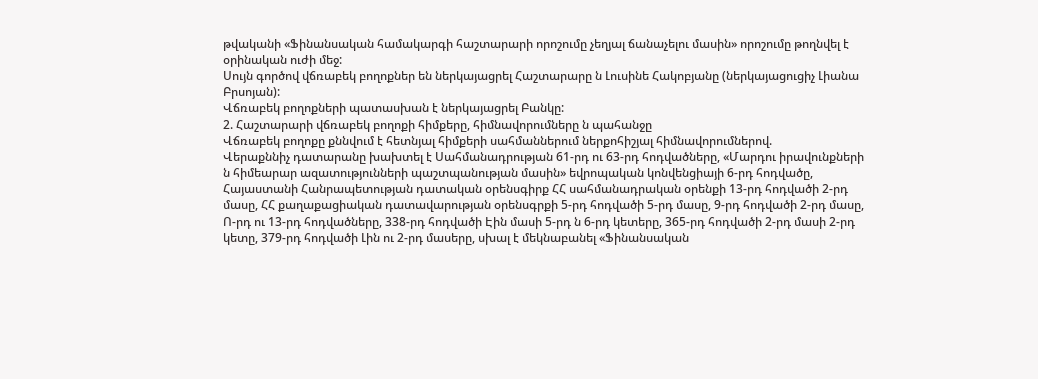թվականի «Ֆինանսական համակարգի հաշտարարի որոշումը չեղյալ ճանաչելու մասին» որոշումը թողնվել է օրինական ուժի մեջ:
Սույն գործով վճռաբեկ բողոքներ են ներկայացրել Հաշտարարը ն Լուսինե Հակոբյանը (ներկայացուցիչ Լիանա Բրսոյան):
Վճռաբեկ բողոքների պատասխան է ներկայացրել Բանկը:
2. Հաշտարարի վճռաբեկ բողոքի հիմքերը, հիմնավորումները ն պահանջը
Վճռաբեկ բողոքը քննվում է հետնյալ հիմքերի սահմաններում ներքոհիշյալ հիմնավորումներով.
Վերաքննիչ դատարանը խախտել է Սահմանադրության 61-րդ ու 63-րդ հոդվածները, «Մարդու իրավունքների ն հիմեարար ազատությունների պաշտպանության մասին» եվրոպական կոնվենցիայի 6-րդ հոդվածը, Հայաստանի Հանրապետության դատական օրենսգիրք ՀՀ սահմանադրական օրենքի 13-րդ հոդվածի 2-րդ մասը, ՀՀ քաղաքացիական դատավարության օրենսգրքի 5-րդ հոդվածի 5-րդ մասը, 9-րդ հոդվածի 2-րդ մասը, Ո-րդ ու 13-րդ հոդվածները, 338-րդ հոդվածի Էին մասի 5-րդ ն 6-րդ կետերը, 365-րդ հոդվածի 2-րդ մասի 2-րդ կետը, 379-րդ հոդվածի Լին ու 2-րդ մասերը, սխալ է մեկնաբանել «Ֆինանսական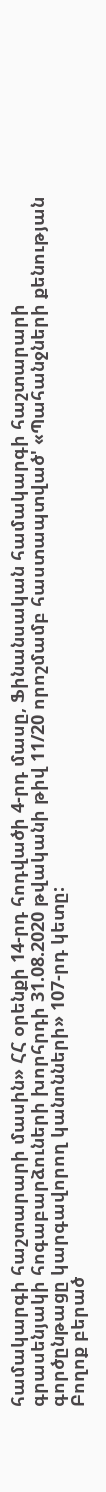համակարգի հաշտարարի մասին» ՀՀ օրենքի 14-րդ հոդվածի 4-րդ մասը, Ֆինանսական համակարգի հաշտարարի գրասենյակի հոգաբարձուների խորհրդի 31.08.2020 թվականի թիվ 11/20 որոշմամբ հաստապտված' «Պահանջների քենության գործընթացը կարգավորող կանոնների» 107-րդ կետը:
Բողոք բերած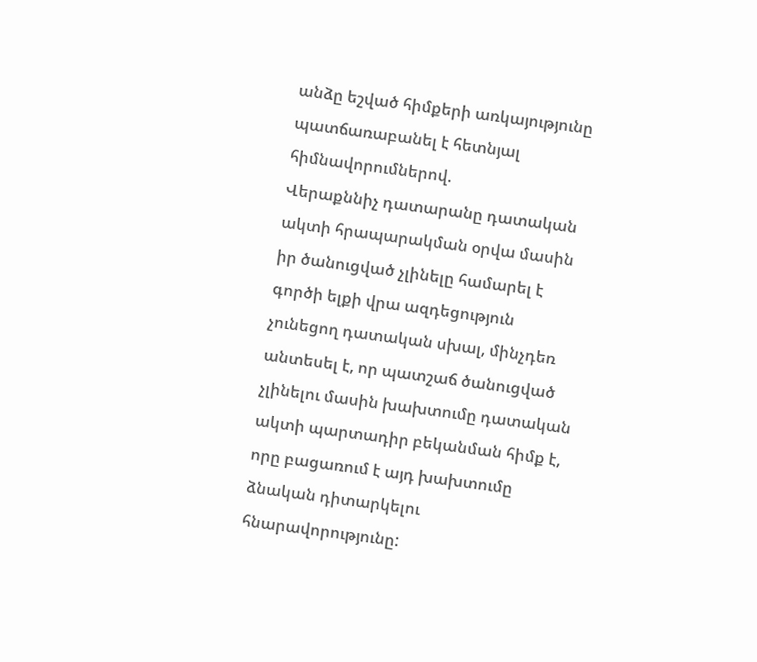անձը եշված հիմքերի առկայությունը պատճառաբանել է հետնյալ հիմնավորումներով.
Վերաքննիչ դատարանը դատական ակտի հրապարակման օրվա մասին իր ծանուցված չլինելը համարել է գործի ելքի վրա ազդեցություն չունեցող դատական սխալ, մինչդեռ անտեսել է, որ պատշաճ ծանուցված չլինելու մասին խախտումը դատական ակտի պարտադիր բեկանման հիմք է, որը բացառում է այդ խախտումը ձնական դիտարկելու հնարավորությունը: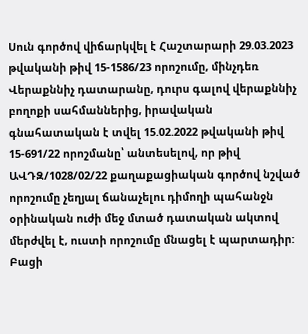Սուն գործով վիճարկվել է Հաշտարարի 29.03.2023 թվականի թիվ 15-1586/23 որոշումը, մինչդեռ Վերաքննիչ դատարանը, դուրս գալով վերաքննիչ բողոքի սահմաններից, իրավական գնահատական է տվել 15.02.2022 թվականի թիվ 15-691/22 որոշմանը՝ անտեսելով, որ թիվ ԱՎԴԶ/1028/02/22 քաղաքացիական գործով նշված որոշումը չեղյալ ճանաչելու դիմողի պահանջն օրինական ուժի մեջ մտած դատական ակտով մերժվել է, ուստի որոշումը մնացել է պարտադիր:
Բացի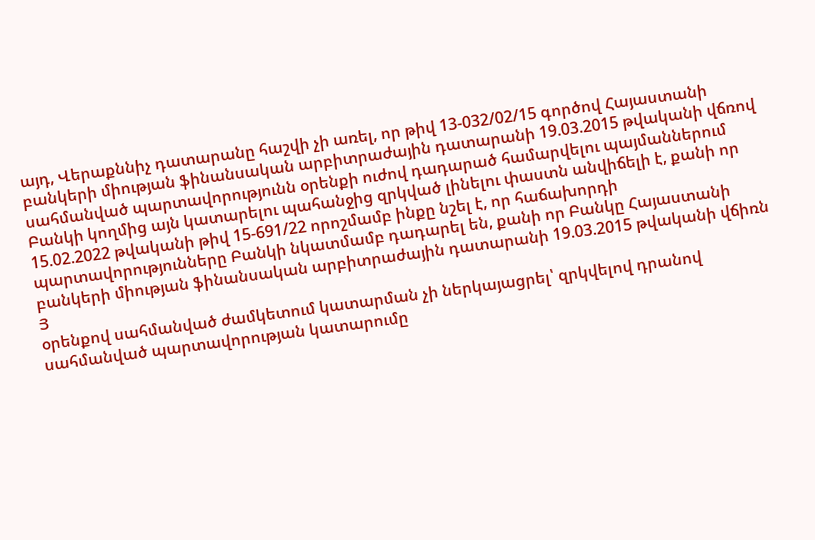այդ, Վերաքննիչ դատարանը հաշվի չի առել, որ թիվ 13-032/02/15 գործով Հայաստանի բանկերի միության ֆինանսական արբիտրաժային դատարանի 19.03.2015 թվականի վճռով սահմանված պարտավորությունն օրենքի ուժով դադարած համարվելու պայմաններում Բանկի կողմից այն կատարելու պահանջից զրկված լինելու փաստն անվիճելի է, քանի որ 15.02.2022 թվականի թիվ 15-691/22 որոշմամբ ինքը նշել է, որ հաճախորդի պարտավորությունները Բանկի նկատմամբ դադարել են, քանի որ Բանկը Հայաստանի բանկերի միության ֆինանսական արբիտրաժային դատարանի 19.03.2015 թվականի վճիռն
Յ
օրենքով սահմանված ժամկետում կատարման չի ներկայացրել՝ զրկվելով դրանով սահմանված պարտավորության կատարումը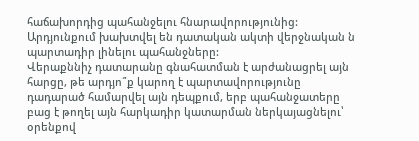հաճախորդից պահանջելու հնարավորությունից: Արդյունքում խախտվել են դատական ակտի վերջնական ն պարտադիր լինելու պահանջները:
Վերաքննիչ դատարանը գնահատման է արժանացրել այն հարցը, թե արդյո՞ք կարող է պարտավորությունը դադարած համարվել այն դեպքում, երբ պահանջատերը բաց է թողել այն հարկադիր կատարման ներկայացնելու՝ օրենքով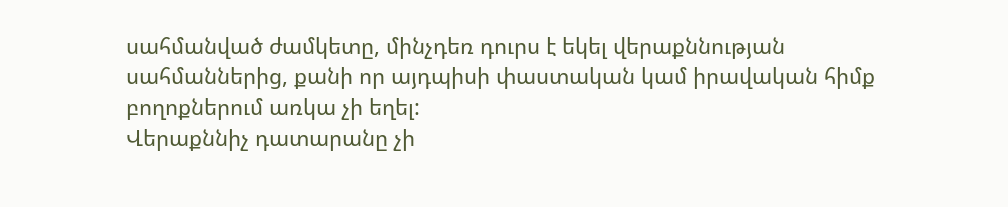սահմանված ժամկետը, մինչդեռ դուրս է եկել վերաքննության սահմաններից, քանի որ այդպիսի փաստական կամ իրավական հիմք բողոքներում առկա չի եղել:
Վերաքննիչ դատարանը չի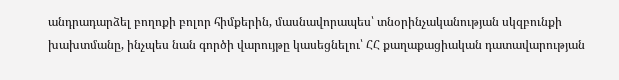անդրադարձել բողոքի բոլոր հիմքերին, մասնավորապես՝ տնօրինչականության սկզբունքի խախտմանը, ինչպես նան գործի վարույթը կասեցնելու՝ ՀՀ քաղաքացիական դատավարության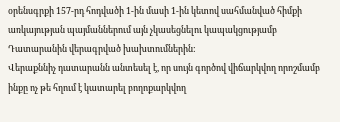օրենսգրքի 157-րդ հոդվածի 1-ին մասի 1-ին կետով սահմանված հիմքի առկայության պայմաններում այն չկասեցնելու կապակցությամբ Դատարանին վերագրված խախտումներին:
Վերաքննիչ դատարանն անտեսել է, որ սույն գործով վիճարկվող որոշմամբ ինքը ոչ թե հղում է կատարել բողոքարկվող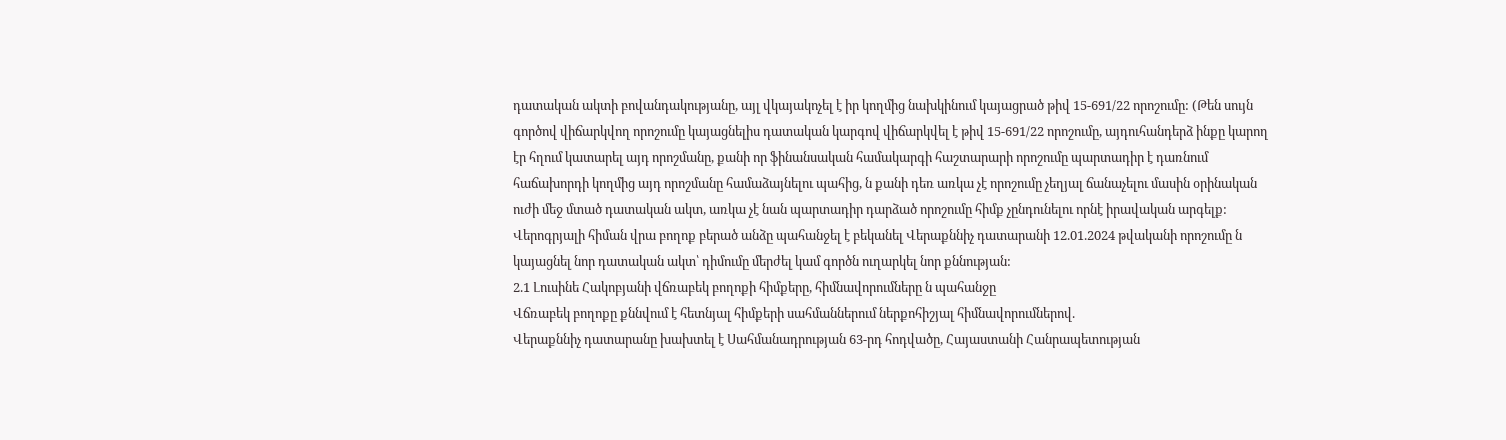դատական ակտի բովանդակությանը, այլ վկայակոչել է իր կողմից նախկինում կայացրած թիվ 15-691/22 որոշումը: (Թեն սույն գործով վիճարկվող որոշումը կայացնելիս դատական կարգով վիճարկվել է թիվ 15-691/22 որոշումը, այդուհանդերձ ինքը կարող էր հղում կատարել այդ որոշմանը, քանի որ ֆինանսական համակարգի հաշտարարի որոշումը պարտադիր է դառնում հաճախորդի կողմից այդ որոշմանը համաձայնելու պահից, ն քանի դեռ առկա չէ որոշումը չեղյալ ճանաչելու մասին օրինական ուժի մեջ մտած դատական ակտ, առկա չէ նան պարտադիր դարձած որոշումը հիմք չընդունելու որնէ իրավական արգելք:
Վերոգրյալի հիման վրա բողոք բերած անձը պահանջել է բեկանել Վերաքննիչ դատարանի 12.01.2024 թվականի որոշումը ն կայացնել նոր դատական ակտ՝ դիմումը մերժել կամ գործն ուղարկել նոր քննության:
2.1 Լուսինե Հակոբյանի վճռաբեկ բողոքի հիմքերը, հիմնավորումները ն պահանջը
Վճռաբեկ բողոքը քննվում է հետնյալ հիմքերի սահմաններում ներքոհիշյալ հիմնավորումներով.
Վերաքննիչ դատարանը խախտել է Սահմանադրության 63-րդ հոդվածը, Հայաստանի Հանրապետության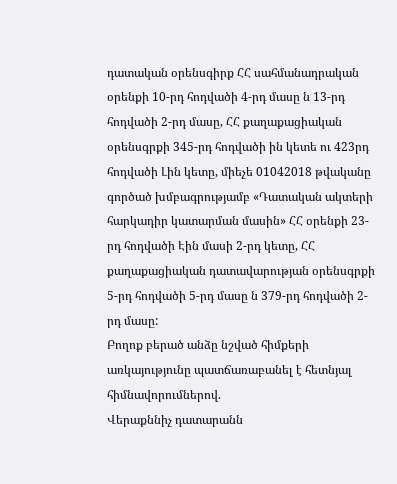դատական օրենսգիրք ՀՀ սահմանադրական օրենքի 10-րդ հոդվածի 4-րդ մասը ն 13-րդ հոդվածի 2-րդ մասը, ՀՀ քաղաքացիական օրենսգրքի 345-րդ հոդվածի ին կետե ու 423րդ հոդվածի Լին կետը, միեչե 01042018 թվականը գործած խմբագրությամբ «Դատական ակտերի հարկադիր կատարման մասին» ՀՀ օրենքի 23-րդ հոդվածի Էին մասի 2-րդ կետը, ՀՀ քաղաքացիական դատավարության օրենսգրքի 5-րդ հոդվածի 5-րդ մասը ն 379-րդ հոդվածի 2-րդ մասը:
Բողոք բերած անձը նշված հիմքերի առկայությունը պատճառաբանել է հետնյալ հիմնավորումներով.
Վերաքննիչ դատարանն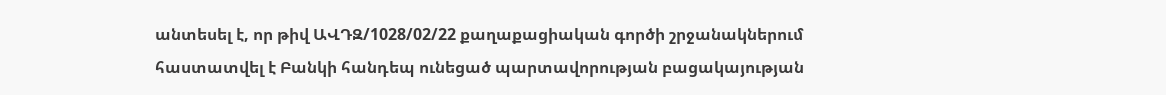անտեսել է, որ թիվ ԱՎԴԶ/1028/02/22 քաղաքացիական գործի շրջանակներում հաստատվել է Բանկի հանդեպ ունեցած պարտավորության բացակայության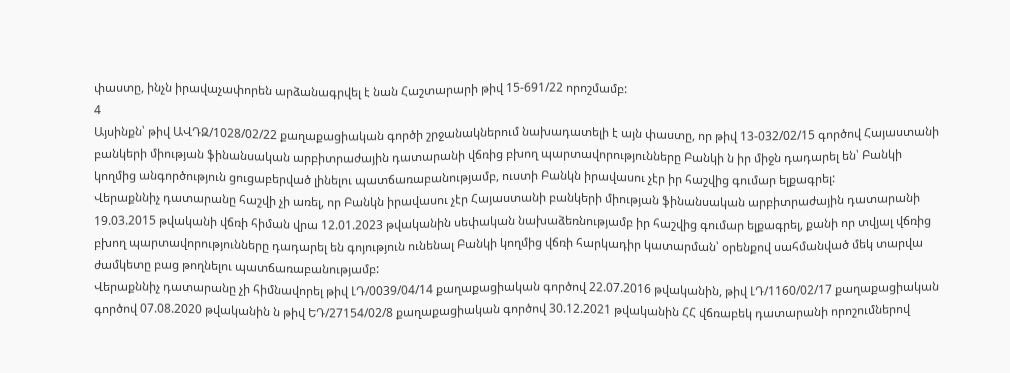փաստը, ինչն իրավաչափորեն արձանագրվել է նան Հաշտարարի թիվ 15-691/22 որոշմամբ:
4
Այսինքն՝ թիվ ԱՎԴԶ/1028/02/22 քաղաքացիական գործի շրջանակներում նախադատելի է այն փաստը, որ թիվ 13-032/02/15 գործով Հայաստանի բանկերի միության ֆինանսական արբիտրաժային դատարանի վճռից բխող պարտավորությունները Բանկի ն իր միջն դադարել են՝ Բանկի կողմից անգործություն ցուցաբերված լինելու պատճառաբանությամբ, ուստի Բանկն իրավասու չէր իր հաշվից գումար ելքագրել:
Վերաքննիչ դատարանը հաշվի չի առել, որ Բանկն իրավասու չէր Հայաստանի բանկերի միության ֆինանսական արբիտրաժային դատարանի 19.03.2015 թվականի վճռի հիման վրա 12.01.2023 թվականին սեփական նախաձեռնությամբ իր հաշվից գումար ելքագրել, քանի որ տվյալ վճռից բխող պարտավորությունները դադարել են գոյություն ունենալ Բանկի կողմից վճռի հարկադիր կատարման՝ օրենքով սահմանված մեկ տարվա ժամկետը բաց թողնելու պատճառաբանությամբ:
Վերաքննիչ դատարանը չի հիմնավորել թիվ ԼԴ/0039/04/14 քաղաքացիական գործով 22.07.2016 թվականին, թիվ ԼԴ/1160/02/17 քաղաքացիական գործով 07.08.2020 թվականին ն թիվ ԵԴ/27154/02/8 քաղաքացիական գործով 30.12.2021 թվականին ՀՀ վճռաբեկ դատարանի որոշումներով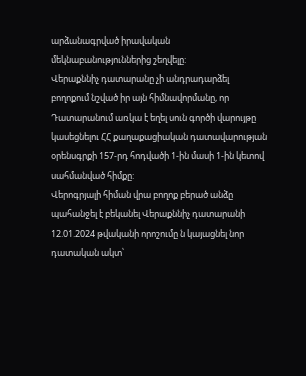արձանագրված իրավական մեկնաբանություններից շեղվելը:
Վերաքննիչ դատարանը չի անդրադարձել բողոքում նշված իր այն հիմնավորմանը, որ Դատարանում առկա է եղել սուն գործի վարույթը կասեցնելու ՀՀ քաղաքացիական դատավարության օրենսգրքի 157-րդ հոդվածի 1-ին մասի 1-ին կետով սահմանված հիմքը:
Վերոգրյալի հիման վրա բողոք բերած անձը պահանջել է բեկանել Վերաքննիչ դատարանի 12.01.2024 թվականի որոշումը ն կայացնել նոր դատական ակտ՝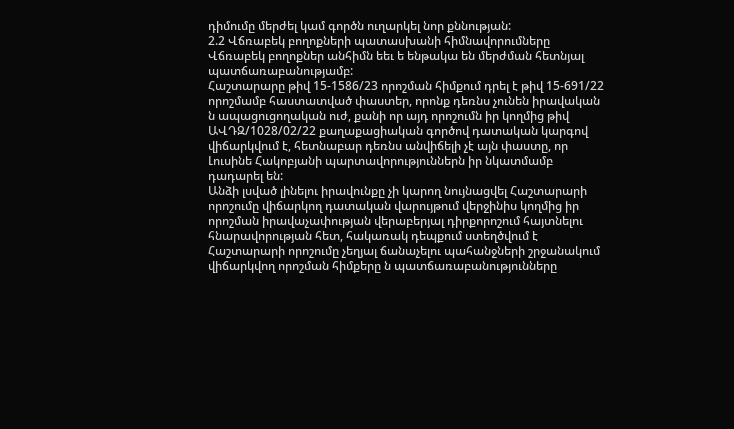դիմումը մերժել կամ գործն ուղարկել նոր քննության:
2.2 Վճռաբեկ բողոքների պատասխանի հիմնավորումները
Վճռաբեկ բողոքներ անհիմն եեւ ե ենթակա են մերժման հետնյալ պատճառաբանությամբ:
Հաշտարարը թիվ 15-1586/23 որոշման հիմքում դրել է թիվ 15-691/22 որոշմամբ հաստատված փաստեր, որոնք դեռնս չունեն իրավական ն ապացուցողական ուժ, քանի որ այդ որոշումն իր կողմից թիվ ԱՎԴԶ/1028/02/22 քաղաքացիական գործով դատական կարգով վիճարկվում է, հետնաբար դեռնս անվիճելի չէ այն փաստը, որ Լուսինե Հակոբյանի պարտավորություններն իր նկատմամբ դադարել են:
Անձի լսված լինելու իրավունքը չի կարող նույնացվել Հաշտարարի որոշումը վիճարկող դատական վարույթում վերջինիս կողմից իր որոշման իրավաչափության վերաբերյալ դիրքորոշում հայտնելու հնարավորության հետ, հակառակ դեպքում ստեղծվում է Հաշտարարի որոշումը չեղյալ ճանաչելու պահանջների շրջանակում վիճարկվող որոշման հիմքերը ն պատճառաբանությունները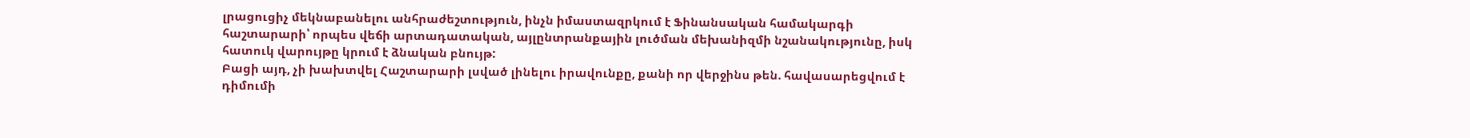լրացուցիչ մեկնաբանելու անհրաժեշտություն, ինչն իմաստազրկում է Ֆինանսական համակարգի հաշտարարի՝ որպես վեճի արտադատական, այլընտրանքային լուծման մեխանիզմի նշանակությունը, իսկ հատուկ վարույթը կրում է ձնական բնույթ:
Բացի այդ, չի խախտվել Հաշտարարի լսված լինելու իրավունքը, քանի որ վերջինս թեն. հավասարեցվում է դիմումի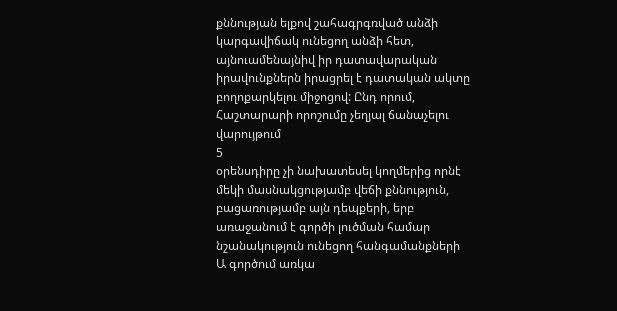քննության ելքով շահագրգռված անձի կարգավիճակ ունեցող անձի հետ, այնուամենայնիվ իր դատավարական իրավունքներն իրացրել է դատական ակտը բողոքարկելու միջոցով: Ընդ որում, Հաշտարարի որոշումը չեղյալ ճանաչելու վարույթում
5
օրենսդիրը չի նախատեսել կողմերից որնէ մեկի մասնակցությամբ վեճի քննություն, բացառությամբ այն դեպքերի, երբ առաջանում է գործի լուծման համար նշանակություն ունեցող հանգամանքների Ա գործում առկա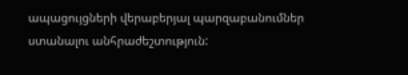ապացույցների վերաբերյալ պարզաբանումներ ստանալու անհրաժեշտություն: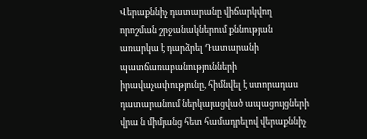Վերաքննիչ դատարանը վիճարկվող որոշման շրջանակներում քննության առարկա է դարձրել Դատարանի պատճառաբանությունների իրավաչափությունը, հիմնվել է ստորադաս դատարանում ներկայացված ապացույցների վրա ն միմյանց հետ համադրելով վերաքննիչ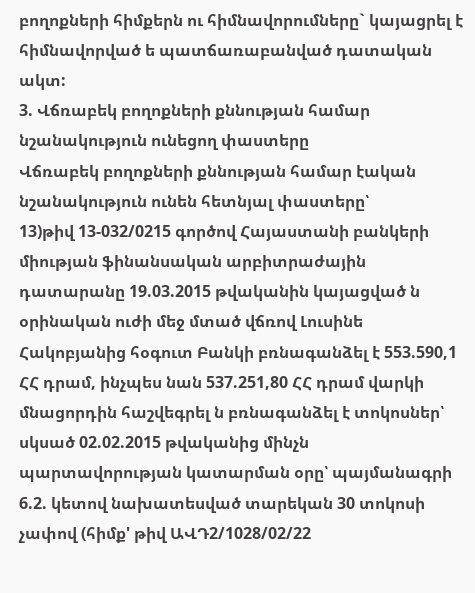բողոքների հիմքերն ու հիմնավորումները` կայացրել է հիմնավորված ե պատճառաբանված դատական ակտ:
3. Վճռաբեկ բողոքների քննության համար նշանակություն ունեցող փաստերը
Վճռաբեկ բողոքների քննության համար էական նշանակություն ունեն հետնյալ փաստերը՝
13)թիվ 13-032/0215 գործով Հայաստանի բանկերի միության ֆինանսական արբիտրաժային դատարանը 19.03.2015 թվականին կայացված ն օրինական ուժի մեջ մտած վճռով Լուսինե Հակոբյանից հօգուտ Բանկի բռնագանձել է 553.590,1 ՀՀ դրամ, ինչպես նան 537.251,80 ՀՀ դրամ վարկի մնացորդին հաշվեգրել ն բռնագանձել է տոկոսներ՝ սկսած 02.02.2015 թվականից մինչն պարտավորության կատարման օրը՝ պայմանագրի 6.2. կետով նախատեսված տարեկան 30 տոկոսի չափով (հիմք' թիվ ԱՎԴ2/1028/02/22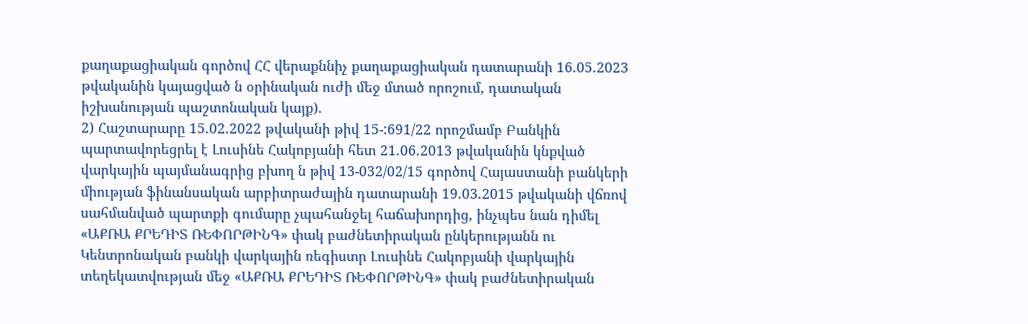քաղաքացիական գործով ՀՀ վերաքննիչ քաղաքացիական դատարանի 16.05.2023 թվականին կայացված ն օրինական ուժի մեջ մտած որոշում, դատական իշխանության պաշտոնական կայք).
2) Հաշտարարը 15.02.2022 թվականի թիվ 15-:691/22 որոշմամբ Բանկին պարտավորեցրել է Լուսինե Հակոբյանի հետ 21.06.2013 թվականին կնքված վարկային պայմանագրից բխող ն թիվ 13-032/02/15 գործով Հայաստանի բանկերի միության ֆինանսական արբիտրաժային դատարանի 19.03.2015 թվականի վճռով սահմանված պարտքի գումարը չպահանջել հաճախորդից, ինչպես նան դիմել «ԱՔՌԱ ՔՐԵԴԻՏ ՌԵՓՈՐԹԻՆԳ» փակ բաժնետիրական ընկերությանն ու Կենտրոնական բանկի վարկային ռեգիստր Լուսինե Հակոբյանի վարկային տեղեկատվության մեջ «ԱՔՌԱ ՔՐԵԴԻՏ ՌԵՓՈՐԹԻՆԳ» փակ բաժնետիրական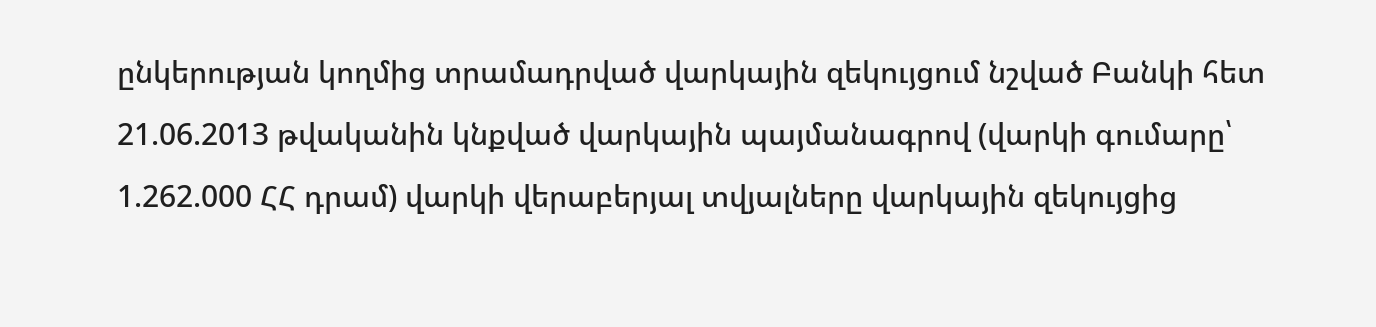ընկերության կողմից տրամադրված վարկային զեկույցում նշված Բանկի հետ 21.06.2013 թվականին կնքված վարկային պայմանագրով (վարկի գումարը՝ 1.262.000 ՀՀ դրամ) վարկի վերաբերյալ տվյալները վարկային զեկույցից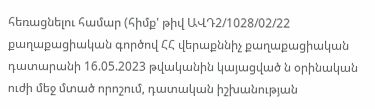հեռացնելու համար (հիմք' թիվ ԱՎԴ2/1028/02/22 քաղաքացիական գործով ՀՀ վերաքննիչ քաղաքացիական դատարանի 16.05.2023 թվականին կայացված ն օրինական ուժի մեջ մտած որոշում, դատական իշխանության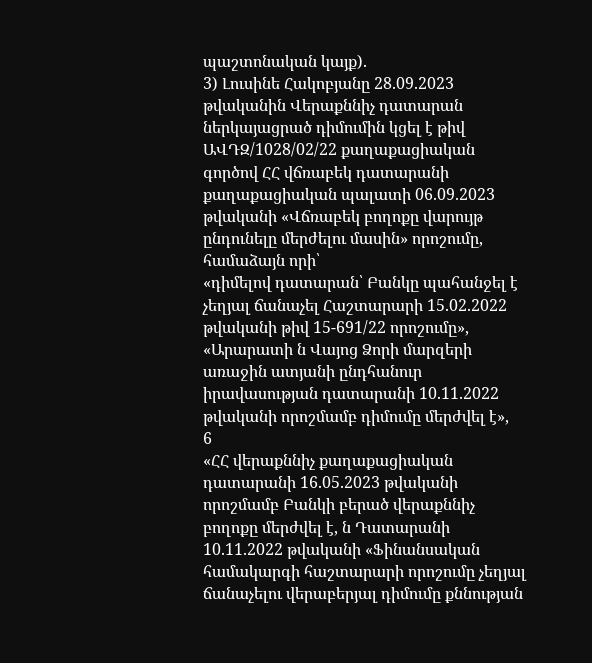պաշտոնական կայք).
3) Լուսինե Հակոբյանը 28.09.2023 թվականին Վերաքննիչ դատարան ներկայացրած դիմումին կցել է թիվ ԱՎԴԶ/1028/02/22 քաղաքացիական գործով ՀՀ վճռաբեկ դատարանի քաղաքացիական պալատի 06.09.2023 թվականի «Վճռաբեկ բողոքը վարույթ ընդունելը մերժելու մասին» որոշումը, համաձայն որի՝
«դիմելով դատարան՝ Բանկը պահանջել է չեղյալ ճանաչել Հաշտարարի 15.02.2022 թվականի թիվ 15-691/22 որոշումը»,
«Արարատի ն Վայոց Ձորի մարզերի առաջին ատյանի ընդհանուր իրավասության դատարանի 10.11.2022 թվականի որոշմամբ դիմումը մերժվել է»,
6
«ՀՀ վերաքննիչ քաղաքացիական դատարանի 16.05.2023 թվականի որոշմամբ Բանկի բերած վերաքննիչ բողոքը մերժվել է, ն Դատարանի 10.11.2022 թվականի «Ֆինանսական համակարգի հաշտարարի որոշումը չեղյալ ճանաչելու վերաբերյալ դիմումը քննության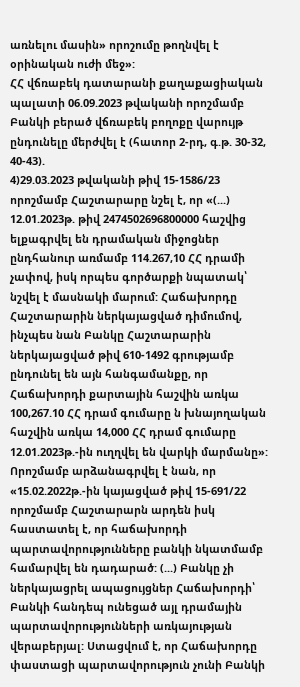առնելու մասին» որոշումը թողնվել է օրինական ուժի մեջ»:
ՀՀ վճռաբեկ դատարանի քաղաքացիական պալատի 06.09.2023 թվականի որոշմամբ Բանկի բերած վճռաբեկ բողոքը վարույթ ընդունելը մերժվել է (հատոր 2-րդ, գ.թ. 30-32, 40-43).
4)29.03.2023 թվականի թիվ 15-1586/23 որոշմամբ Հաշտարարը նշել է, որ «(...) 12.01.2023թ. թիվ 2474502696800000 հաշվից ելքագրվել են դրամական միջոցներ ընդհանուր առմամբ 114.267,10 ՀՀ դրամի չափով, իսկ որպես գործարքի նպատակ՝ նշվել է մասնակի մարում: Հաճախորդը Հաշտարարին ներկայացված դիմումով, ինչպես նան Բանկը Հաշտարարին ներկայացված թիվ 610-1492 գրությամբ ընդունել են այն հանգամանքը, որ Հաճախորդի քարտային հաշվին առկա 100,267.10 ՀՀ դրամ գումարը ն խնայողական հաշվին առկա 14,000 ՀՀ դրամ գումարը 12.01.2023թ.-ին ուղղվել են վարկի մարմանը»:
Որոշմամբ արձանագրվել է նան, որ «15.02.2022թ.-ին կայացված թիվ 15-691/22 որոշմամբ Հաշտարարն արդեն իսկ հաստատել է, որ հաճախորդի պարտավորությունները բանկի նկատմամբ համարվել են դադարած: (...) Բանկը չի ներկայացրել ապացույցներ Հաճախորդի՝ Բանկի հանդեպ ունեցած այլ դրամային պարտավորությունների առկայության վերաբերյալ: Ստացվում է, որ Հաճախորդը փաստացի պարտավորություն չունի Բանկի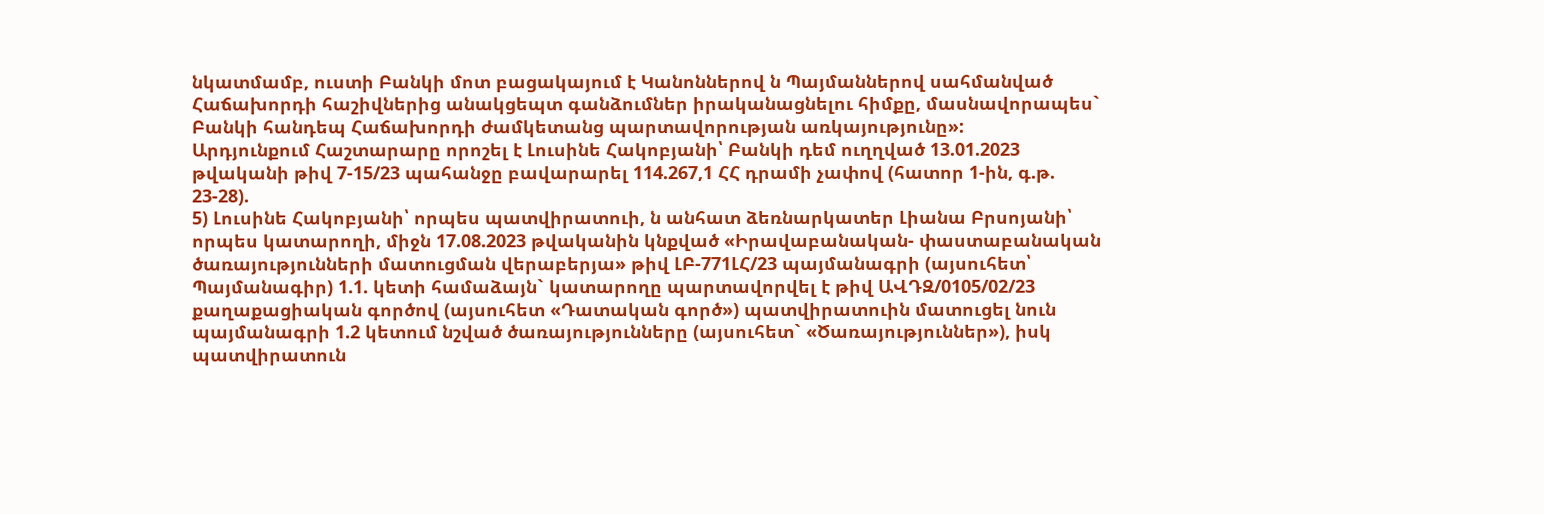նկատմամբ, ուստի Բանկի մոտ բացակայում է Կանոններով ն Պայմաններով սահմանված Հաճախորդի հաշիվներից անակցեպտ գանձումներ իրականացնելու հիմքը, մասնավորապես` Բանկի հանդեպ Հաճախորդի ժամկետանց պարտավորության առկայությունը»:
Արդյունքում Հաշտարարը որոշել է Լուսինե Հակոբյանի՝ Բանկի դեմ ուղղված 13.01.2023 թվականի թիվ 7-15/23 պահանջը բավարարել 114.267,1 ՀՀ դրամի չափով (հատոր 1-ին, գ.թ. 23-28).
5) Լուսինե Հակոբյանի՝ որպես պատվիրատուի, ն անհատ ձեռնարկատեր Լիանա Բրսոյանի՝ որպես կատարողի, միջն 17.08.2023 թվականին կնքված «Իրավաբանական- փաստաբանական ծառայությունների մատուցման վերաբերյա» թիվ ԼԲ-771ԼՀ/23 պայմանագրի (այսուհետ՝ Պայմանագիր) 1.1. կետի համաձայն` կատարողը պարտավորվել է թիվ ԱՎԴԶ/0105/02/23 քաղաքացիական գործով (այսուհետ «Դատական գործ») պատվիրատուին մատուցել նուն պայմանագրի 1.2 կետում նշված ծառայությունները (այսուհետ` «Ծառայություններ»), իսկ պատվիրատուն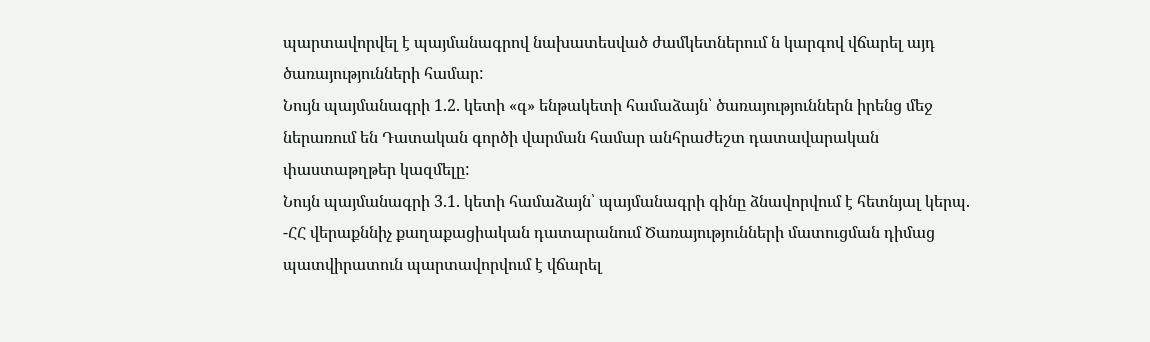պարտավորվել է պայմանագրով նախատեսված ժամկետներում ն կարգով վճարել այդ ծառայությունների համար:
Նույն պայմանագրի 1.2. կետի «գ» ենթակետի համաձայն՝ ծառայություններն իրենց մեջ ներառում են Դատական գործի վարման համար անհրաժեշտ դատավարական փաստաթղթեր կազմելը:
Նույն պայմանագրի 3.1. կետի համաձայն՝ պայմանագրի գինը ձնավորվում է հետնյալ կերպ.
-ՀՀ վերաքննիչ քաղաքացիական դատարանում Ծառայությունների մատուցման դիմաց պատվիրատուն պարտավորվում է վճարել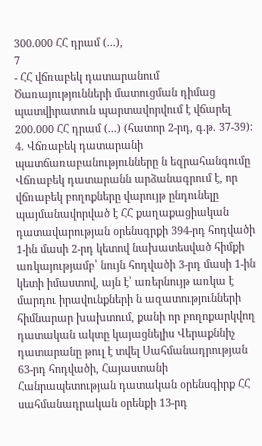300.000 ՀՀ դրամ (...),
7
- ՀՀ վճռաբեկ դատարանում Ծառայությունների մատուցման դիմաց պատվիրատուն պարտավորվում է վճարել 200.000 ՀՀ դրամ (...) (հատոր 2-րդ, գ.թ. 37-39):
4. Վճռաբեկ դատարանի պատճառաբանությունները ն եզրահանգումը
Վճռաբեկ դատարանն արձանագրում է, որ վճռաբեկ բողոքները վարույթ ընդունելը պայմանավորված է ՀՀ քաղաքացիական դատավարության օրենսգրքի 394-րդ հոդվածի 1-ին մասի 2-րդ կետով նախատեսված հիմքի առկայությամբ՝ նույն հոդվածի 3-րդ մասի 1-ին կետի իմաստով, այն է՝ առերնույթ առկա է մարդու իրավունքների ն ազատությունների հիմնարար խախտում, քանի որ բողոքարկվող դատական ակտը կայացնելիս Վերաքննիչ դատարանը թուլ է տվել Սահմանադրության 63-րդ հոդվածի, Հայաստանի Հանրապետության դատական օրենսգիրք ՀՀ սահմանադրական օրենքի 13-րդ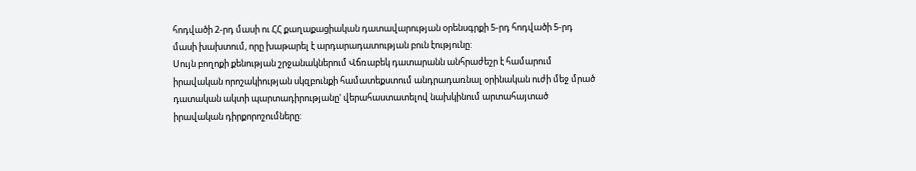հոդվածի 2-րդ մասի ու ՀՀ քաղաքացիական դատավարության օրենսգրքի 5-րդ հոդվածի 5-րդ մասի խախտում, որը խաթարել է արդարադատության բուն էությունը:
Սույն բողոքի քենության շրջանակներում Վճռաբեկ դատարանն անհրաժեշր է համարում իրավական որոշակիության սկզբունքի համատեքստում անդրադառնալ օրինական ուժի մեջ մրած դատական ակտի պարտադիրությանը' վերահաստատելով նախկինում արտահայտած իրավական դիրքորոշումները: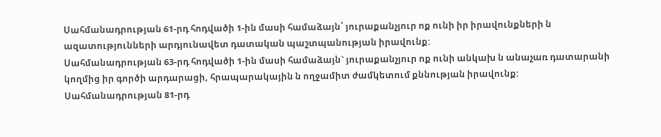Սահմանադրության 61-րդ հոդվածի 1-ին մասի համաձայն՝ յուրաքանչյուր ոք ունի իր իրավունքների ն ազատությունների արդյունավետ դատական պաշտպանության իրավունք:
Սահմանադրության 63-րդ հոդվածի 1-ին մասի համաձայն` յուրաքանչյուր ոք ունի անկախ ն անաչառ դատարանի կողմից իր գործի արդարացի, հրապարակային ն ողջամիտ ժամկետում քննության իրավունք:
Սահմանադրության 81-րդ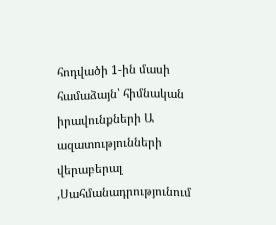հոդվածի 1-ին մասի համաձայն՝ հիմնական իրավունքների Ա ազատությունների վերաբերալ ,Սահմանադրությունում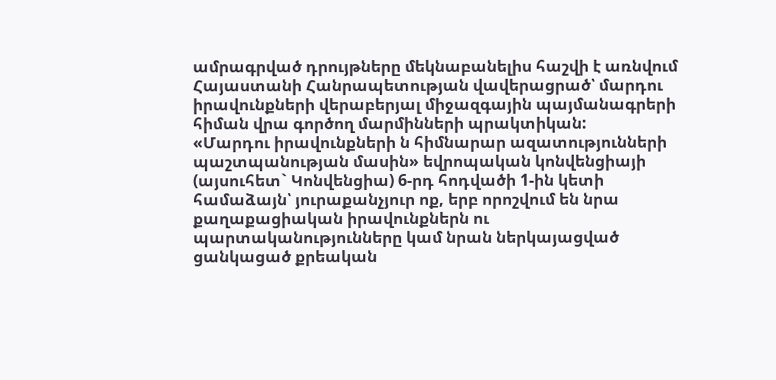ամրագրված դրույթները մեկնաբանելիս հաշվի է առնվում Հայաստանի Հանրապետության վավերացրած՝ մարդու իրավունքների վերաբերյալ միջազգային պայմանագրերի հիման վրա գործող մարմինների պրակտիկան:
«Մարդու իրավունքների ն հիմնարար ազատությունների պաշտպանության մասին» եվրոպական կոնվենցիայի (այսուհետ` Կոնվենցիա) 6-րդ հոդվածի 1-ին կետի համաձայն՝ յուրաքանչյուր ոք, երբ որոշվում են նրա քաղաքացիական իրավունքներն ու պարտականությունները կամ նրան ներկայացված ցանկացած քրեական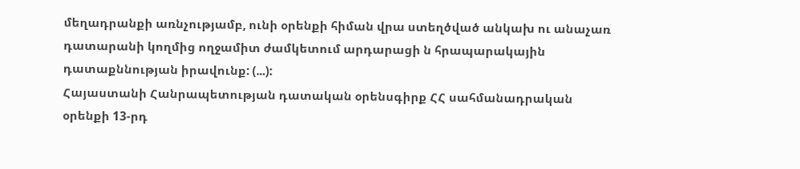մեղադրանքի առնչությամբ, ունի օրենքի հիման վրա ստեղծված անկախ ու անաչառ դատարանի կողմից ողջամիտ ժամկետում արդարացի ն հրապարակային դատաքննության իրավունք: (...):
Հայաստանի Հանրապետության դատական օրենսգիրք ՀՀ սահմանադրական օրենքի 13-րդ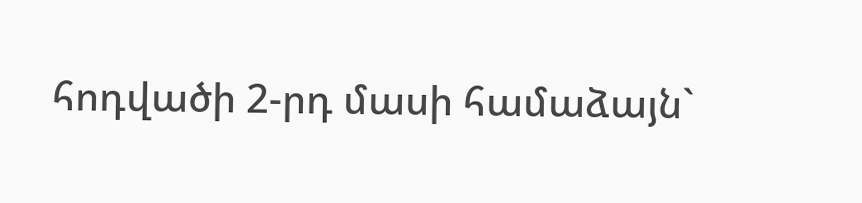հոդվածի 2-րդ մասի համաձայն`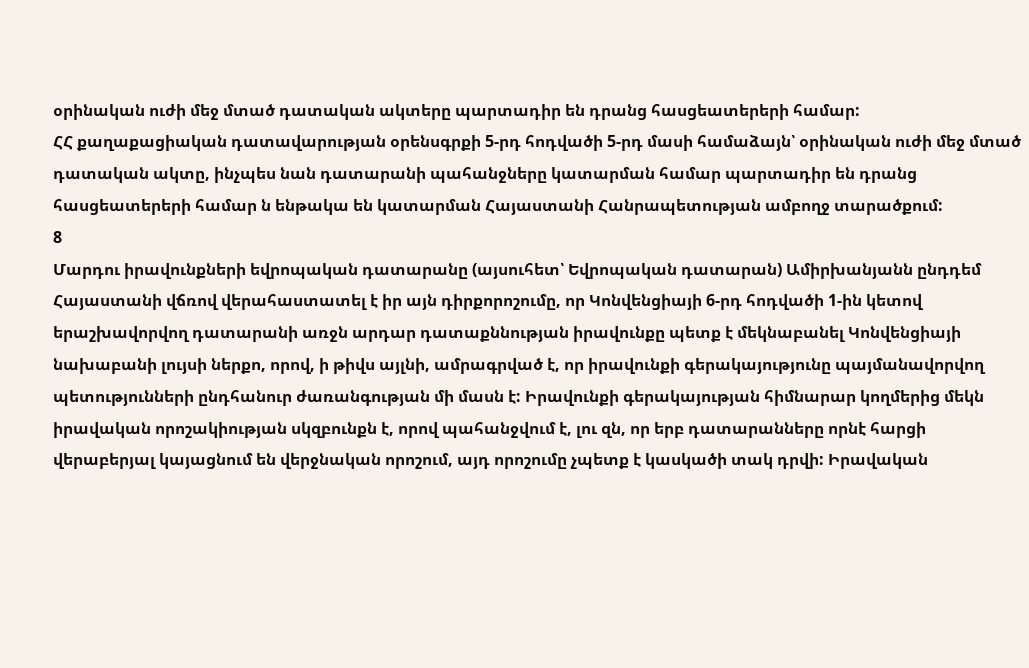օրինական ուժի մեջ մտած դատական ակտերը պարտադիր են դրանց հասցեատերերի համար:
ՀՀ քաղաքացիական դատավարության օրենսգրքի 5-րդ հոդվածի 5-րդ մասի համաձայն՝ օրինական ուժի մեջ մտած դատական ակտը, ինչպես նան դատարանի պահանջները կատարման համար պարտադիր են դրանց հասցեատերերի համար ն ենթակա են կատարման Հայաստանի Հանրապետության ամբողջ տարածքում:
8
Մարդու իրավունքների եվրոպական դատարանը (այսուհետ՝ Եվրոպական դատարան) Ամիրխանյանն ընդդեմ Հայաստանի վճռով վերահաստատել է իր այն դիրքորոշումը, որ Կոնվենցիայի 6-րդ հոդվածի 1-ին կետով երաշխավորվող դատարանի առջն արդար դատաքննության իրավունքը պետք է մեկնաբանել Կոնվենցիայի նախաբանի լույսի ներքո, որով, ի թիվս այլնի, ամրագրված է, որ իրավունքի գերակայությունը պայմանավորվող պետությունների ընդհանուր ժառանգության մի մասն է: Իրավունքի գերակայության հիմնարար կողմերից մեկն իրավական որոշակիության սկզբունքն է, որով պահանջվում է, լու զն, որ երբ դատարանները որնէ հարցի վերաբերյալ կայացնում են վերջնական որոշում, այդ որոշումը չպետք է կասկածի տակ դրվի: Իրավական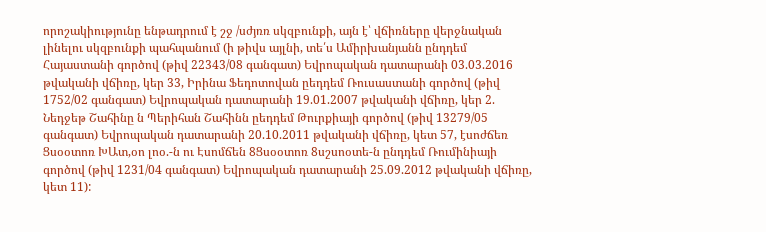որոշակիությունը ենթադրում է շջ /սժյռռ սկզբունքի, այն է՝ վճիռները վերջնական լինելու սկզբունքի պահպանում (ի թիվս այլնի, տե՛ս Ամիրխանյանն ընդդեմ Հայաստանի գործով (թիվ 22343/08 գանգատ) Եվրոպական դատարանի 03.03.2016 թվականի վճիռը, կեր 33, Իրինա Ֆեդոտովան ըեդդեմ Ռուսաստանի գործով (թիվ 1752/02 գանգատ) Եվրոպական դատարանի 19.01.2007 թվականի վճիռը, կեր 2. Նեդջեթ Շահինը ն Պերիհան Շահինն ըեդդեմ Թուրքիայի գործով (թիվ 13279/05 գանգատ) Եվրոպական դատարանի 20.10.2011 թվականի վճիռը, կետ 57, էսոժճեռ Ցսօօտոռ ԽԱտ,օո լոօ.-ն ու Էսոմճեն 8Ցսօօտոռ 8սշսոօտե-ն ընդդեմ Ռումինիայի գործով (թիվ 1231/04 գանգատ) Եվրոպական դատարանի 25.09.2012 թվականի վճիռը, կետ 11):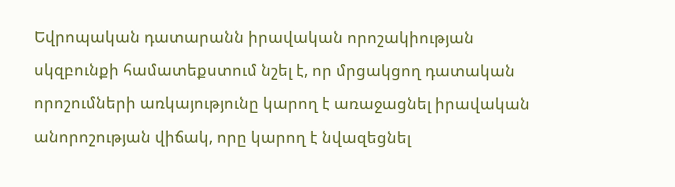Եվրոպական դատարանն իրավական որոշակիության սկզբունքի համատեքստում նշել է, որ մրցակցող դատական որոշումների առկայությունը կարող է առաջացնել իրավական անորոշության վիճակ, որը կարող է նվազեցնել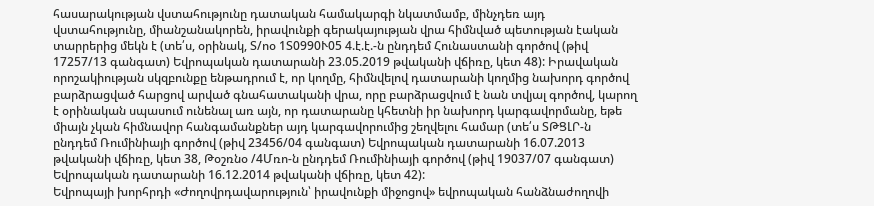հասարակության վստահությունը դատական համակարգի նկատմամբ, մինչդեռ այդ վստահությունը, միանշանակորեն, իրավունքի գերակայության վրա հիմնված պետության էական տարրերից մեկն է (տե՛ս, օրինակ, Տ/ոօ 1Տ0990Ւ05 4.է.է.-ն ընդդեմ Հունաստանի գործով (թիվ 17257/13 գանգատ) Եվրոպական դատարանի 23.05.2019 թվականի վճիռը, կետ 48): Իրավական որոշակիության սկզբունքը ենթադրում է, որ կողմը, հիմնվելով դատարանի կողմից նախորդ գործով բարձրացված հարցով արված գնահատականի վրա, որը բարձրացվում է նան տվյալ գործով, կարող է օրինական սպասում ունենալ առ այն, որ դատարանը կհետնի իր նախորդ կարգավորմանը, եթե միայն չկան հիմնավոր հանգամանքներ այդ կարգավորումից շեղվելու համար (տե՛ս ՏԹՑԼՐ-ն ընդդեմ Ռումինիայի գործով (թիվ 23456/04 գանգատ) Եվրոպական դատարանի 16.07.2013 թվականի վճիռը, կետ 38, Թօշռնօ /4Մռո-ն ընդդեմ Ռումինիայի գործով (թիվ 19037/07 գանգատ) Եվրոպական դատարանի 16.12.2014 թվականի վճիռը, կետ 42):
Եվրոպայի խորհրդի «Ժողովրդավարություն՝ իրավունքի միջոցով» եվրոպական հանձնաժողովի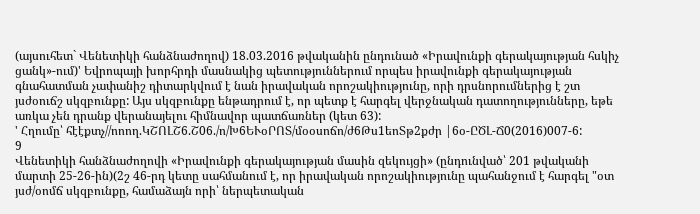(այսուհետ` Վենետիկի հանձնաժողով) 18.03.2016 թվականին ընդունած «Իրավունքի գերակայության հսկիչ ցանկ»-ում)' Եվրոպայի խորհրդի մասնակից պետություններում որպես իրավունքի գերակայության գնահատման չափանիշ դիտարկվում է նան իրավական որոշակիությունը, որի դրսնորումներից է շտ յսժօուճշ սկզբունքը: Այս սկզբունքը ենթադրում է, որ պետք է հարգել վերջնական դատողությունները, եթե առկա չեն դրանք վերանայելու հիմնավոր պատճառներ (կետ 63):
' Հղումը՝ հէէքտչ//ոոող.ԿՇՈԼՇ6.Շ06./ո/Խ6ԵՒօՐՈՏ/մօօսոճո/ժ6Թս1եոՏթ2քժր |6օ-ԸԾԼ-Ճ0(2016)007-6:
9
Վենետիկի հանձնաժողովի «Իրավունքի գերակայության մասին զեկույցի» (ընդունված՝ 201 թվականի մարտի 25-26-ին)(2շ 46-րդ կետը սահմանում է, որ իրավական որոշակիությունը պահանջում է հարգել "օտ յսժ/օոմճ սկզբունքը, համաձայն որի՝ ներպետական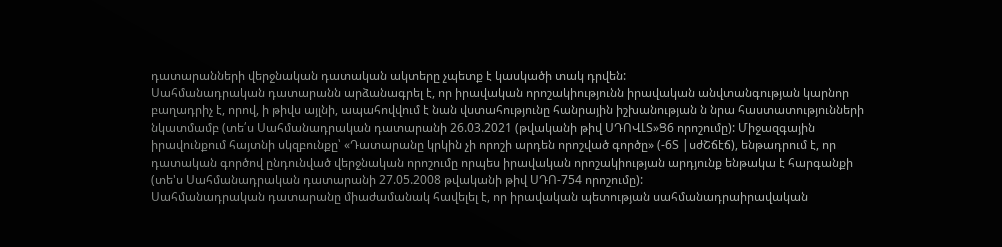դատարանների վերջնական դատական ակտերը չպետք է կասկածի տակ դրվեն:
Սահմանադրական դատարանն արձանագրել է, որ իրավական որոշակիությունն իրավական անվտանգության կարնոր բաղադրիչ է, որով, ի թիվս այլնի, ապահովվում է նան վստահությունը հանրային իշխանության ն նրա հաստատությունների նկատմամբ (տե՛ս Սահմանադրական դատարանի 26.03.2021 (թվականի թիվ ՍԴՈՎԼՏ»Ց6 որոշումը): Միջազգային իրավունքում հայտնի սկզբունքը՝ «Դատարանը կրկին չի որոշի արդեն որոշված գործը» (-6Տ |սժՇճէճ), ենթադրում է, որ դատական գործով ընդունված վերջնական որոշումը որպես իրավական որոշակիության արդյունք ենթակա է հարգանքի (տե'ս Սահմանադրական դատարանի 27.05.2008 թվականի թիվ ՍԴՈ-754 որոշումը):
Սահմանադրական դատարանը միաժամանակ հավելել է, որ իրավական պետության սահմանադրաիրավական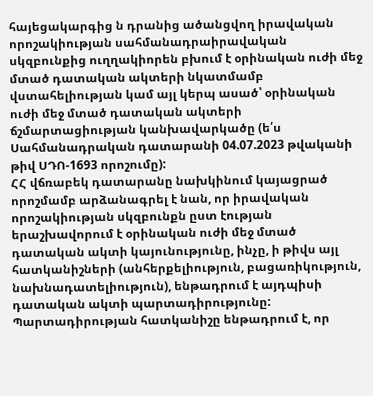հայեցակարգից ն դրանից ածանցվող իրավական որոշակիության սահմանադրաիրավական սկզբունքից ուղղակիորեն բխում է օրինական ուժի մեջ մտած դատական ակտերի նկատմամբ վստահելիության կամ այլ կերպ ասած՝ օրինական ուժի մեջ մտած դատական ակտերի ճշմարտացիության կանխավարկածը (ե՛ս Սահմանադրական դատարանի 04.07.2023 թվականի թիվ ՍԴՈ-1693 որոշումը):
ՀՀ վճռաբեկ դատարանը նախկինում կայացրած որոշմամբ արձանագրել է նան, որ իրավական որոշակիության սկզբունքն ըստ էության երաշխավորում է օրինական ուժի մեջ մտած դատական ակտի կայունությունը, ինչը, ի թիվս այլ հատկանիշների (անհերքելիություն, բացառիկություն, նախնադատելիություն), ենթադրում է այդպիսի դատական ակտի պարտադիրությունը: Պարտադիրության հատկանիշը ենթադրում է, որ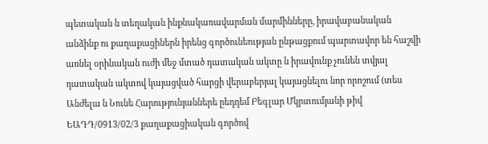պետական ն տեղական ինքնակառավարման մարմինները, իրավաբանական անձինք ու քաղաքացիներն իրենց գործունեության ընթացքում պարտավոր են հաշվի առնել օրինական ուժի մեջ մտած դատական ակտը ն իրավունք չունեն տվյալ դատական ակտով կայացված հարցի վերաբերյալ կայացնելու նոր որոշում (տես Անժելա ն Նունե Հարությունյաններե ըեդդեմ Բեգլար Մկրտումյանի թիվ ԵԱԴԴ/0913/02/3 քաղաքացիական գործով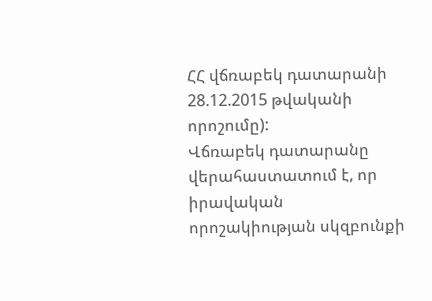ՀՀ վճռաբեկ դատարանի 28.12.2015 թվականի որոշումը):
Վճռաբեկ դատարանը վերահաստատում է, որ իրավական որոշակիության սկզբունքի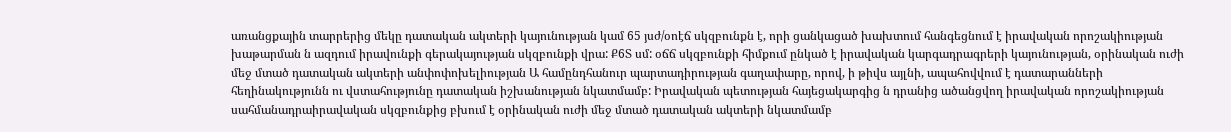առանցքային տարրերից մեկը դատական ակտերի կայունության կամ 65 յսժ/օոէճ սկզբունքն է, որի ցանկացած խախտում հանգեցնում է իրավական որոշակիության խաթարման ն ազդում իրավունքի գերակայության սկզբունքի վրա: Ք6Տ սմ: օճճ սկզբունքի հիմքում ընկած է իրավական կարգադրագրերի կայունության, օրինական ուժի մեջ մտած դատական ակտերի անփոփոխելիության Ա համընդհանուր պարտադիրության գաղափարը, որով, ի թիվս այլնի, ապահովվում է դատարանների հեղինակությունն ու վստահությունը դատական իշխանության նկատմամբ: Իրավական պետության հայեցակարգից ն դրանից ածանցվող իրավական որոշակիության սահմանադրաիրավական սկզբունքից բխում է օրինական ուժի մեջ մտած դատական ակտերի նկատմամբ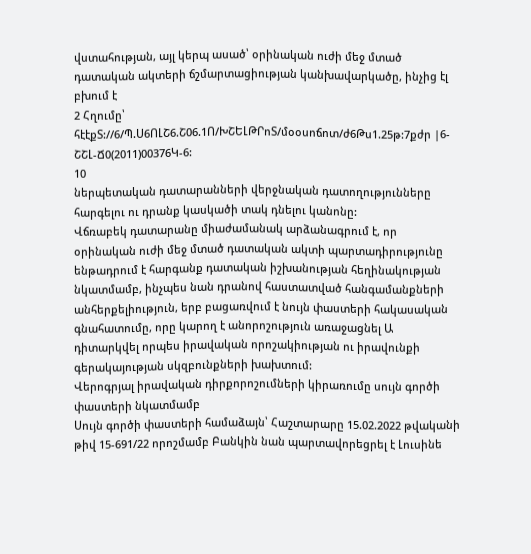վստահության, այլ կերպ ասած՝ օրինական ուժի մեջ մտած դատական ակտերի ճշմարտացիության կանխավարկածը, ինչից էլ բխում է
2 Հղումը՝ հէէքՏ://6/Պ.Ս6ՈԼՇ6.Շ06.1Ո/ԽՇԵԼԹՐոՏ/մօօսոճոտ/ժ6Թս1.25թ:7քժր |6-ՇՇԼ-Ճ0(2011)00376Կ-6:
10
ներպետական դատարանների վերջնական դատողությունները հարգելու ու դրանք կասկածի տակ դնելու կանոնը:
Վճռաբեկ դատարանը միաժամանակ արձանագրում է, որ օրինական ուժի մեջ մտած դատական ակտի պարտադիրությունը ենթադրում է հարգանք դատական իշխանության հեղինակության նկատմամբ, ինչպես նան դրանով հաստատված հանգամանքների անհերքելիություն, երբ բացառվում է նույն փաստերի հակասական գնահատումը, որը կարող է անորոշություն առաջացնել Ա դիտարկվել որպես իրավական որոշակիության ու իրավունքի գերակայության սկզբունքների խախտում:
Վերոգրյալ իրավական դիրքորոշումների կիրառումը սույն գործի փաստերի նկատմամբ
Սույն գործի փաստերի համաձայն՝ Հաշտարարը 15.02.2022 թվականի թիվ 15-691/22 որոշմամբ Բանկին նան պարտավորեցրել է Լուսինե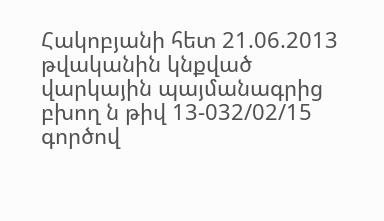Հակոբյանի հետ 21.06.2013 թվականին կնքված վարկային պայմանագրից բխող ն թիվ 13-032/02/15 գործով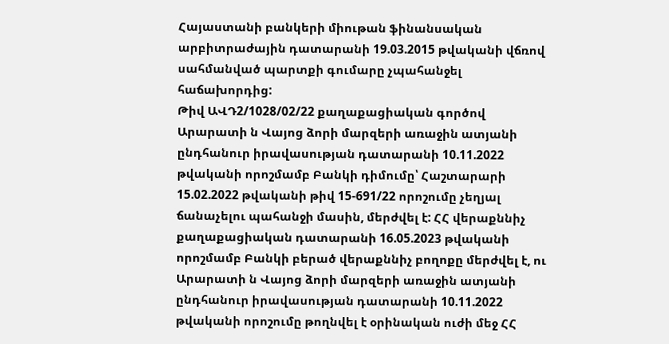Հայաստանի բանկերի միութան ֆինանսական արբիտրաժային դատարանի 19.03.2015 թվականի վճռով սահմանված պարտքի գումարը չպահանջել հաճախորդից:
Թիվ ԱՎԴ2/1028/02/22 քաղաքացիական գործով Արարատի ն Վայոց ձորի մարզերի առաջին ատյանի ընդհանուր իրավասության դատարանի 10.11.2022 թվականի որոշմամբ Բանկի դիմումը՝ Հաշտարարի 15.02.2022 թվականի թիվ 15-691/22 որոշումը չեղյալ ճանաչելու պահանջի մասին, մերժվել է: ՀՀ վերաքննիչ քաղաքացիական դատարանի 16.05.2023 թվականի որոշմամբ Բանկի բերած վերաքննիչ բողոքը մերժվել է, ու Արարատի ն Վայոց ձորի մարզերի առաջին ատյանի ընդհանուր իրավասության դատարանի 10.11.2022 թվականի որոշումը թողնվել է օրինական ուժի մեջ ՀՀ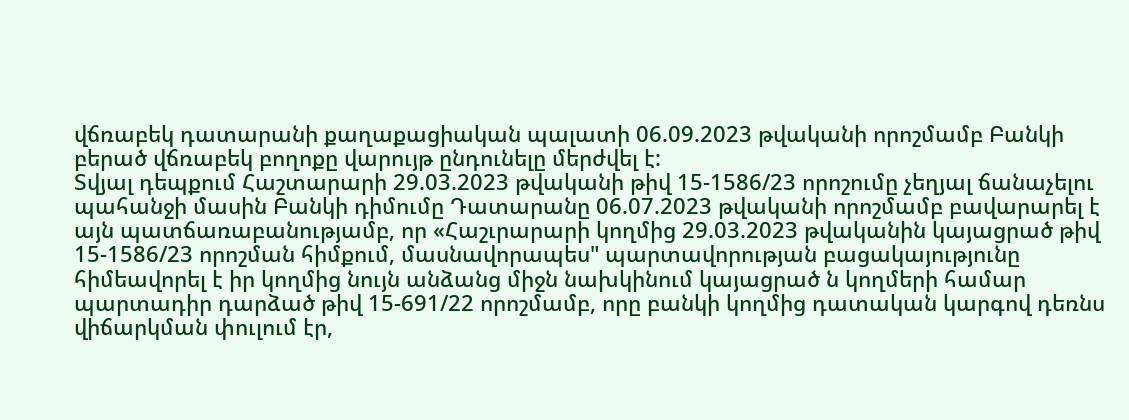վճռաբեկ դատարանի քաղաքացիական պալատի 06.09.2023 թվականի որոշմամբ Բանկի բերած վճռաբեկ բողոքը վարույթ ընդունելը մերժվել է:
Տվյալ դեպքում Հաշտարարի 29.03.2023 թվականի թիվ 15-1586/23 որոշումը չեղյալ ճանաչելու պահանջի մասին Բանկի դիմումը Դատարանը 06.07.2023 թվականի որոշմամբ բավարարել է այն պատճառաբանությամբ, որ «Հաշւրարարի կողմից 29.03.2023 թվականին կայացրած թիվ 15-1586/23 որոշման հիմքում, մասնավորապես" պարտավորության բացակայությունը հիմեավորել է իր կողմից նույն անձանց միջն նախկինում կայացրած ն կողմերի համար պարտադիր դարձած թիվ 15-691/22 որոշմամբ, որը բանկի կողմից դատական կարգով դեռնս վիճարկման փուլում էր,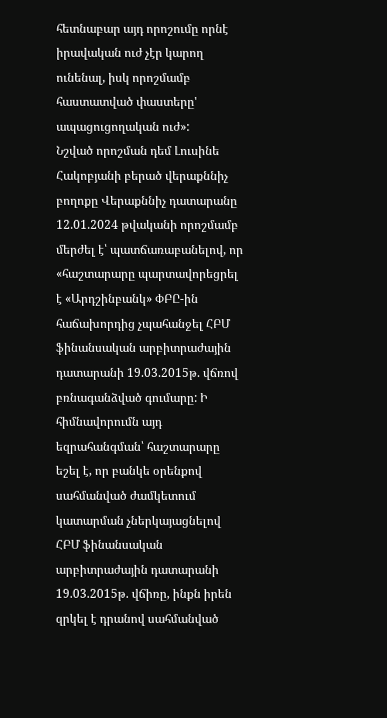հետնաբար այդ որոշումը որնէ իրավական ուժ չէր կարող ունենալ, իսկ որոշմամբ հաստատված փաստերը' ապացուցողական ուժ»:
Նշված որոշման դեմ Լուսինե Հակոբյանի բերած վերաքննիչ բողոքը Վերաքննիչ դատարանը 12.01.2024 թվականի որոշմամբ մերժել է՝ պատճառաբանելով, որ «հաշտարարը պարտավորեցրել է «Արդշինբանկ» ՓԲԸ-ին հաճախորդից չպահանջել ՀԲՄ ֆինանսական արբիտրաժային դատարանի 19.03.2015թ. վճռով բռնագանձված գումարը: Ի հիմնավորումն այդ եզրահանգման՝ հաշտարարը եշել է, որ բանկե օրենքով սահմանված ժամկետում կատարման չներկայացնելով ՀԲՄ ֆինանսական արբիտրաժային դատարանի 19.03.2015թ. վճիռը, ինքն իրեն զրկել է դրանով սահմանված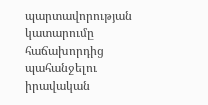պարտավորության կատարումը հաճախորդից պահանջելու իրավական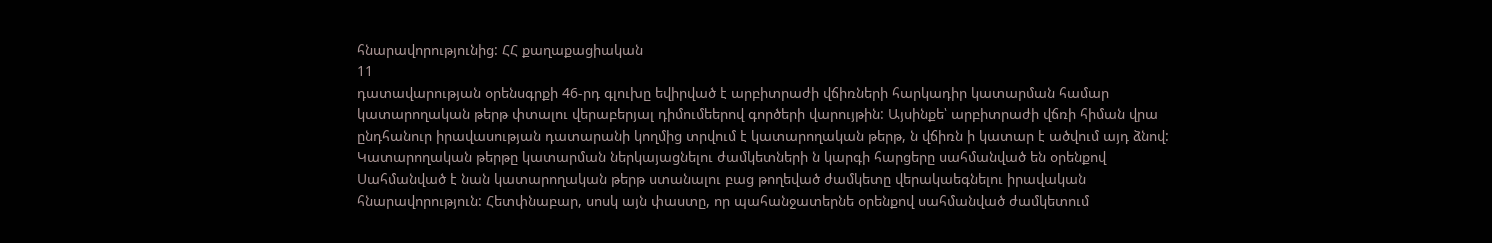հնարավորությունից: ՀՀ քաղաքացիական
11
դատավարության օրենսգրքի 46-րդ գլուխը եվիրված է արբիտրաժի վճիռների հարկադիր կատարման համար կատարողական թերթ փտալու վերաբերյալ դիմումեերով գործերի վարույթին: Այսինքե՝ արբիտրաժի վճռի հիման վրա ընդհանուր իրավասության դատարանի կողմից տրվում է կատարողական թերթ, ն վճիռն ի կատար է ածվում այդ ձնով: Կատարողական թերթը կատարման ներկայացնելու ժամկետների ն կարգի հարցերը սահմանված են օրենքով Սահմանված է նան կատարողական թերթ ստանալու բաց թողեված ժամկետը վերակաեգնելու իրավական հնարավորություն: Հետփնաբար, սոսկ այն փաստը, որ պահանջատերնե օրենքով սահմանված ժամկետում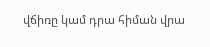վճիռը կամ դրա հիման վրա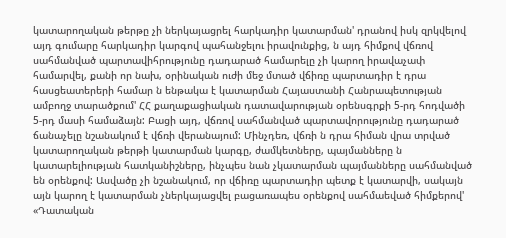կատարողական թերթը չի ներկայացրել հարկադիր կատարման' դրանով իսկ զրկվելով այդ գումարը հարկադիր կարգով պահանջելու իրավունքից, ն այդ հիմքով վճռով սահմանված պարտավիհրությունը դադարած համարելը չի կարող իրավաչափ համարվել, քանի որ նախ, օրինական ուժի մեջ մտած վճիռը պարտադիր է դրա հասցեատերերի համար ն ենթակա է կատարման Հայաստանի Հանրապետության ամբողջ տարածքում' ՀՀ քաղաքացիական դատավարության օրենսգրքի 5-րդ հոդվածի 5-րդ մասի համաձայն: Բացի այդ, վճռով սահմանված պարտավորությունը դադարած ճանաչելը նշանակում է վճռի վերանայում: Մինչդեռ, վճռի ն դրա հիման վրա տրված կատարողական թերթի կատարման կարգը, ժամկետները, պայմանները ն կատարելիության հատկանիշները, ինչպես նան չկատարման պայմանները սահմանված են օրենքով: Ասվածը չի նշանակում, որ վճիռը պարտադիր պետք է կատարվի, սակայն այն կարող է կատարման չներկայացվել բացառապես օրենքով սահմաեված հիմքերով' «Դատական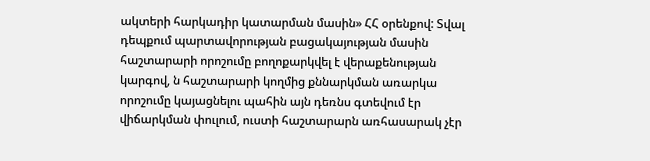ակտերի հարկադիր կատարման մասին» ՀՀ օրենքով: Տվալ դեպքում պարտավորության բացակայության մասին հաշտարարի որոշումը բողոքարկվել է վերաքենության կարգով, ն հաշտարարի կողմից քննարկման առարկա որոշումը կայացնելու պահին այն դեռնս գտեվում էր վիճարկման փուլում, ուստի հաշտարարն առհասարակ չէր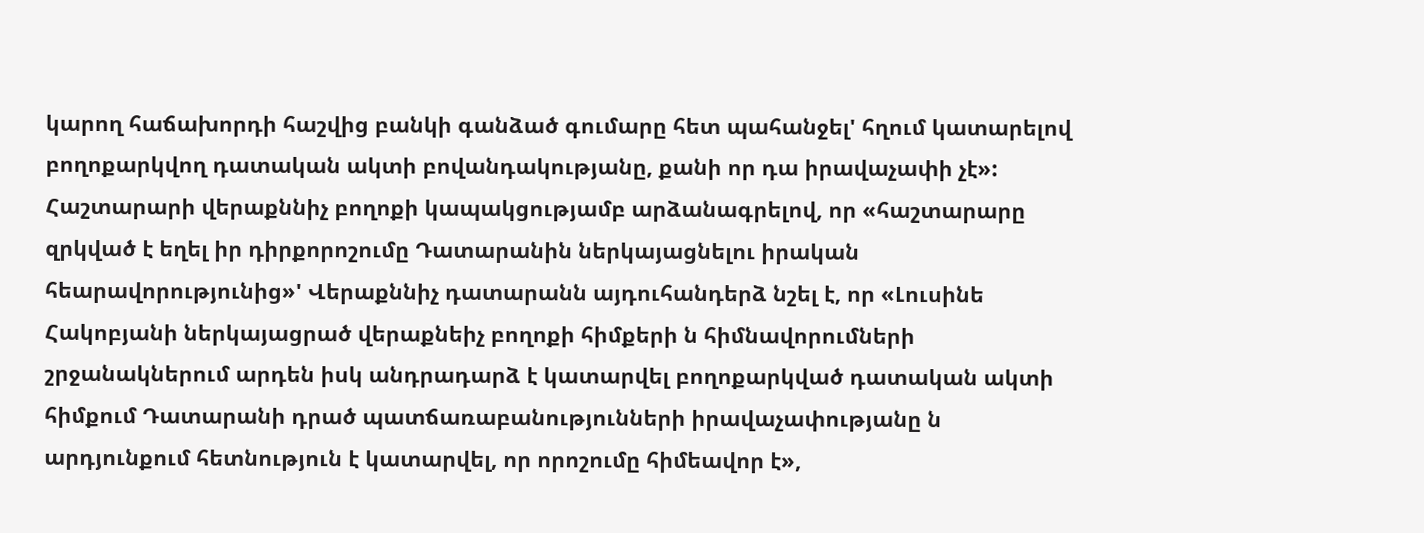կարող հաճախորդի հաշվից բանկի գանձած գումարը հետ պահանջել' հղում կատարելով բողոքարկվող դատական ակտի բովանդակությանը, քանի որ դա իրավաչափի չէ»:
Հաշտարարի վերաքննիչ բողոքի կապակցությամբ արձանագրելով, որ «հաշտարարը զրկված է եղել իր դիրքորոշումը Դատարանին ներկայացնելու իրական հեարավորությունից»' Վերաքննիչ դատարանն այդուհանդերձ նշել է, որ «Լուսինե Հակոբյանի ներկայացրած վերաքնեիչ բողոքի հիմքերի ն հիմնավորումների շրջանակներում արդեն իսկ անդրադարձ է կատարվել բողոքարկված դատական ակտի հիմքում Դատարանի դրած պատճառաբանությունների իրավաչափությանը ն արդյունքում հետնություն է կատարվել, որ որոշումը հիմեավոր է»,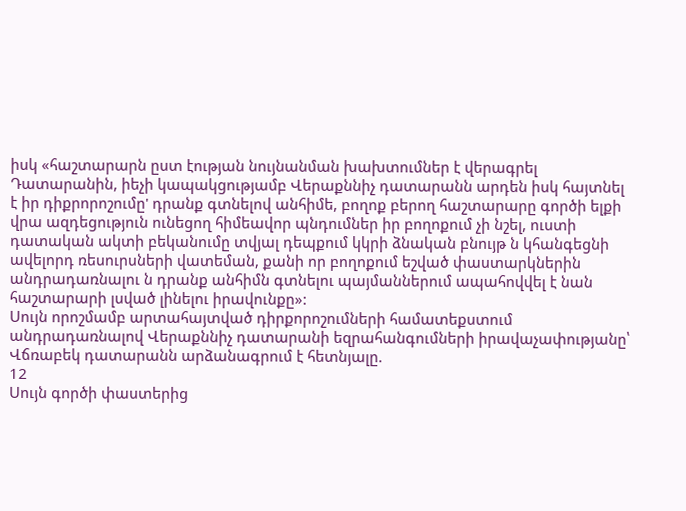իսկ «հաշտարարն ըստ էության նույնանման խախտումներ է վերագրել Դատարանին, իեչի կապակցությամբ Վերաքննիչ դատարանն արդեն իսկ հայտնել է իր դիքրորոշումը' դրանք գտնելով անհիմե, բողոք բերող հաշտարարը գործի ելքի վրա ազդեցություն ունեցող հիմեավոր պնդումներ իր բողոքում չի նշել, ուստի դատական ակտի բեկանումը տվյալ դեպքում կկրի ձնական բնույթ ն կհանգեցնի ավելորդ ռեսուրսների վատեման, քանի որ բողոքում եշված փաստարկներին անդրադառնալու ն դրանք անհիմն գտնելու պայմաններում ապահովվել է նան հաշտարարի լսված լինելու իրավունքը»:
Սույն որոշմամբ արտահայտված դիրքորոշումների համատեքստում անդրադառնալով Վերաքննիչ դատարանի եզրահանգումների իրավաչափությանը՝ Վճռաբեկ դատարանն արձանագրում է հետնյալը.
12
Սույն գործի փաստերից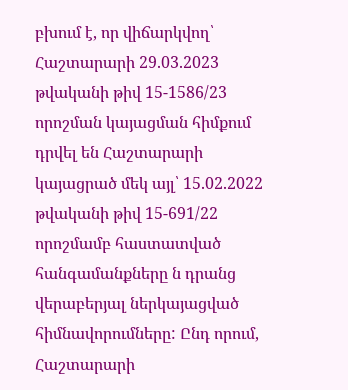բխում է, որ վիճարկվող՝ Հաշտարարի 29.03.2023 թվականի թիվ 15-1586/23 որոշման կայացման հիմքում դրվել են Հաշտարարի կայացրած մեկ այլ՝ 15.02.2022 թվականի թիվ 15-691/22 որոշմամբ հաստատված հանգամանքները ն դրանց վերաբերյալ ներկայացված հիմնավորումները: Ընդ որում, Հաշտարարի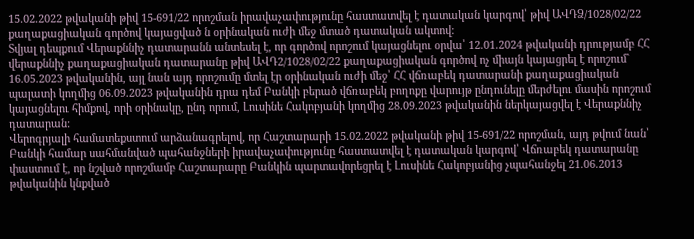15.02.2022 թվականի թիվ 15-691/22 որոշման իրավաչափությունը հաստատվել է դատական կարգով՝ թիվ ԱՎԴՁ/1028/02/22 քաղաքացիական գործով կայացված ն օրինական ուժի մեջ մտած դատական ակտով:
Տվյալ դեպքում Վերաքննիչ դատարանն անտեսել է, որ գործով որոշում կայացնելու օրվա՝ 12.01.2024 թվականի դրությամբ ՀՀ վերաքննիչ քաղաքացիական դատարանը թիվ ԱՎԴ2/1028/02/22 քաղաքացիական գործով ոչ միայն կայացրել է որոշում` 16.05.2023 թվականին, այլ նան այդ որոշումը մտել էր օրինական ուժի մեջ՝ ՀՀ վճռաբեկ դատարանի քաղաքացիական պալատի կողմից 06.09.2023 թվականին դրա դեմ Բանկի բերած վճռաբեկ բողոքը վարույթ ընդունելը մերժելու մասին որոշում կայացնելու հիմքով, որի օրինակը, ընդ որում, Լուսինե Հակոբյանի կողմից 28.09.2023 թվականին ներկայացվել է Վերաքննիչ դատարան:
Վերոգրյալի համատեքստում արձանագրելով, որ Հաշտարարի 15.02.2022 թվականի թիվ 15-691/22 որոշման, այդ թվում նան՝ Բանկի համար սահմանված պահանջների իրավաչափությունը հաստատվել է դատական կարգով՝ Վճռաբեկ դատարանը փաստում է, որ նշված որոշմամբ Հաշտարարը Բանկին պարտավորեցրել է Լուսինե Հակոբյանից չպահանջել 21.06.2013 թվականին կնքված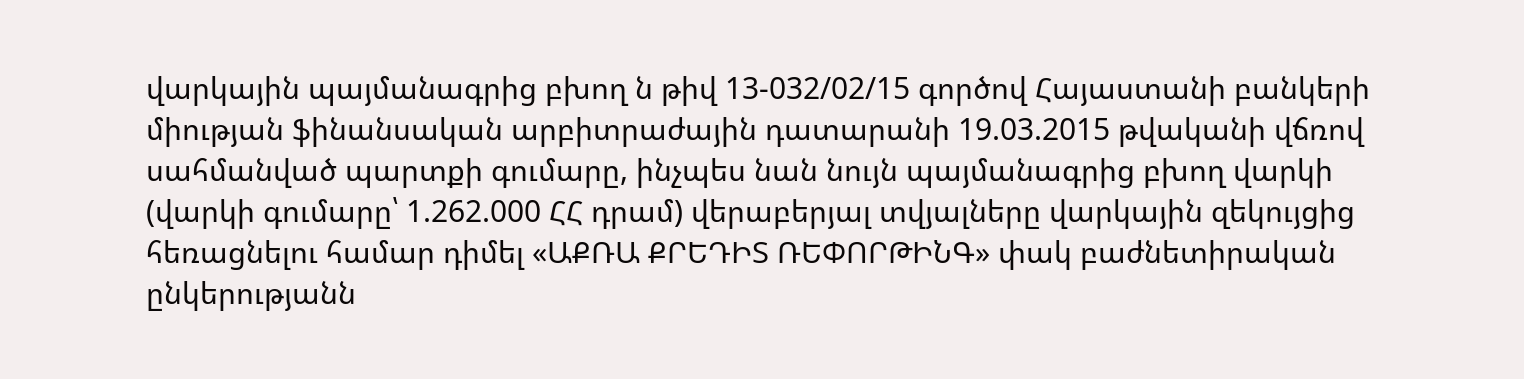վարկային պայմանագրից բխող ն թիվ 13-032/02/15 գործով Հայաստանի բանկերի միության ֆինանսական արբիտրաժային դատարանի 19.03.2015 թվականի վճռով սահմանված պարտքի գումարը, ինչպես նան նույն պայմանագրից բխող վարկի (վարկի գումարը՝ 1.262.000 ՀՀ դրամ) վերաբերյալ տվյալները վարկային զեկույցից հեռացնելու համար դիմել «ԱՔՌԱ ՔՐԵԴԻՏ ՌԵՓՈՐԹԻՆԳ» փակ բաժնետիրական ընկերությանն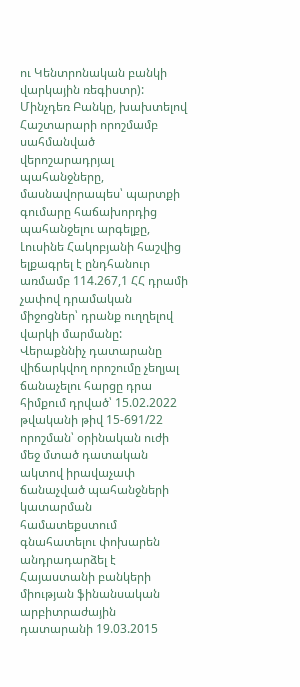ու Կենտրոնական բանկի վարկային ռեգիստր):
Մինչդեռ Բանկը, խախտելով Հաշտարարի որոշմամբ սահմանված վերոշարադրյալ պահանջները, մասնավորապես՝ պարտքի գումարը հաճախորդից պահանջելու արգելքը, Լուսինե Հակոբյանի հաշվից ելքագրել է ընդհանուր առմամբ 114.267,1 ՀՀ դրամի չափով դրամական միջոցներ՝ դրանք ուղղելով վարկի մարմանը:
Վերաքննիչ դատարանը վիճարկվող որոշումը չեղյալ ճանաչելու հարցը դրա հիմքում դրված՝ 15.02.2022 թվականի թիվ 15-691/22 որոշման՝ օրինական ուժի մեջ մտած դատական ակտով իրավաչափ ճանաչված պահանջների կատարման համատեքստում գնահատելու փոխարեն անդրադարձել է Հայաստանի բանկերի միության ֆինանսական արբիտրաժային դատարանի 19.03.2015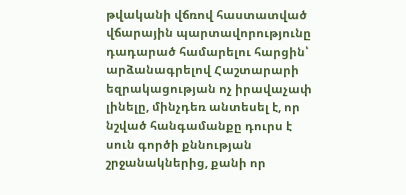թվականի վճռով հաստատված վճարային պարտավորությունը դադարած համարելու հարցին՝ արձանագրելով Հաշտարարի եզրակացության ոչ իրավաչափ լինելը, մինչդեռ անտեսել է, որ նշված հանգամանքը դուրս է սուն գործի քննության շրջանակներից, քանի որ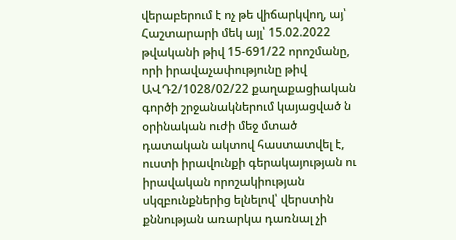վերաբերում է ոչ թե վիճարկվող, այ՝ Հաշտարարի մեկ այլ՝ 15.02.2022 թվականի թիվ 15-691/22 որոշմանը, որի իրավաչափությունը թիվ ԱՎԴ2/1028/02/22 քաղաքացիական գործի շրջանակներում կայացված ն օրինական ուժի մեջ մտած դատական ակտով հաստատվել է, ուստի իրավունքի գերակայության ու իրավական որոշակիության սկզբունքներից ելնելով՝ վերստին քննության առարկա դառնալ չի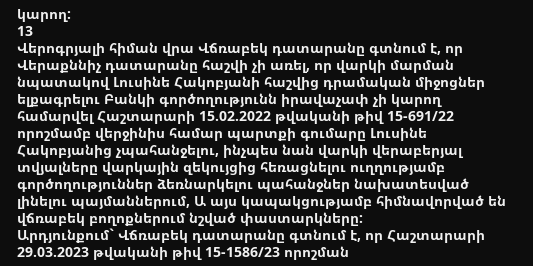կարող:
13
Վերոգրյալի հիման վրա Վճռաբեկ դատարանը գտնում է, որ Վերաքննիչ դատարանը հաշվի չի առել, որ վարկի մարման նպատակով Լուսինե Հակոբյանի հաշվից դրամական միջոցներ ելքագրելու Բանկի գործողությունն իրավաչափ չի կարող համարվել Հաշտարարի 15.02.2022 թվականի թիվ 15-691/22 որոշմամբ վերջինիս համար պարտքի գումարը Լուսինե Հակոբյանից չպահանջելու, ինչպես նան վարկի վերաբերյալ տվյալները վարկային զեկույցից հեռացնելու ուղղությամբ գործողություններ ձեռնարկելու պահանջներ նախատեսված լինելու պայմաններում, Ա այս կապակցությամբ հիմնավորված են վճռաբեկ բողոքներում նշված փաստարկները:
Արդյունքում` Վճռաբեկ դատարանը գտնում է, որ Հաշտարարի 29.03.2023 թվականի թիվ 15-1586/23 որոշման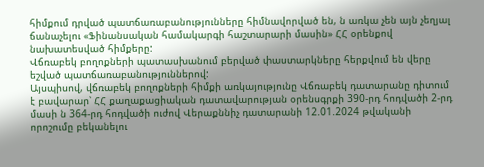հիմքում դրված պատճառաբանությունները հիմնավորված են, ն առկա չեն այն չեղյալ ճանաչելու «Ֆինանսական համակարգի հաշտարարի մասին» ՀՀ օրենքով նախատեսված հիմքերը:
Վճռաբեկ բողոքների պատասխանում բերված փաստարկները հերքվում են վերը եշված պատճառաբանություններով:
Այսպիսով, վճռաբեկ բողոքների հիմքի առկայությունը Վճռաբեկ դատարանը դիտում է բավարար՝ ՀՀ քաղաքացիական դատավարության օրենսգրքի 390-րդ հոդվածի 2-րդ մասի ն 364-րդ հոդվածի ուժով Վերաքննիչ դատարանի 12.01.2024 թվականի որոշումը բեկանելու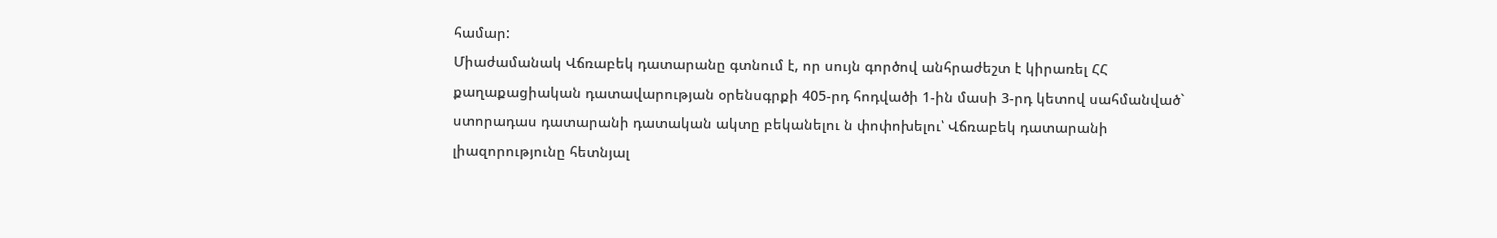համար:
Միաժամանակ Վճռաբեկ դատարանը գտնում է, որ սույն գործով անհրաժեշտ է կիրառել ՀՀ քաղաքացիական դատավարության օրենսգրքի 405-րդ հոդվածի 1-ին մասի 3-րդ կետով սահմանված` ստորադաս դատարանի դատական ակտը բեկանելու ն փոփոխելու՝ Վճռաբեկ դատարանի լիազորությունը հետնյալ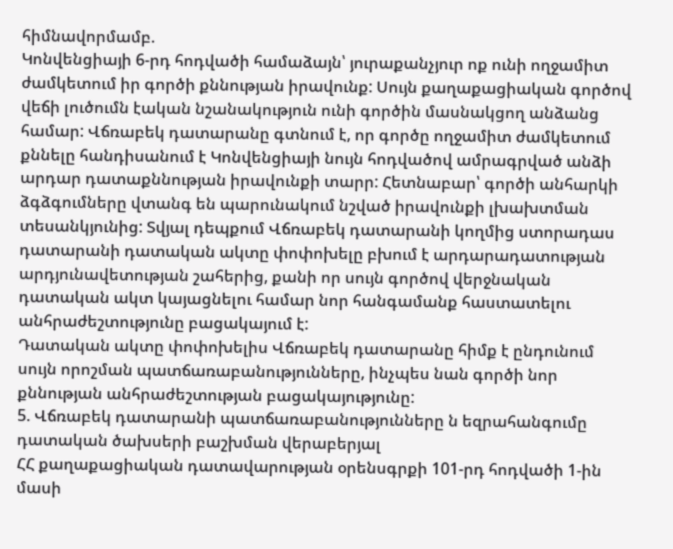հիմնավորմամբ.
Կոնվենցիայի 6-րդ հոդվածի համաձայն՝ յուրաքանչյուր ոք ունի ողջամիտ ժամկետում իր գործի քննության իրավունք: Սույն քաղաքացիական գործով վեճի լուծումն էական նշանակություն ունի գործին մասնակցող անձանց համար: Վճռաբեկ դատարանը գտնում է, որ գործը ողջամիտ ժամկետում քննելը հանդիսանում է Կոնվենցիայի նույն հոդվածով ամրագրված անձի արդար դատաքննության իրավունքի տարր: Հետնաբար՝ գործի անհարկի ձգձգումները վտանգ են պարունակում նշված իրավունքի լխախտման տեսանկյունից: Տվյալ դեպքում Վճռաբեկ դատարանի կողմից ստորադաս դատարանի դատական ակտը փոփոխելը բխում է արդարադատության արդյունավետության շահերից, քանի որ սույն գործով վերջնական դատական ակտ կայացնելու համար նոր հանգամանք հաստատելու անհրաժեշտությունը բացակայում է:
Դատական ակտը փոփոխելիս Վճռաբեկ դատարանը հիմք է ընդունում սույն որոշման պատճառաբանությունները, ինչպես նան գործի նոր քննության անհրաժեշտության բացակայությունը:
5. Վճռաբեկ դատարանի պատճառաբանությունները ն եզրահանգումը դատական ծախսերի բաշխման վերաբերյալ
ՀՀ քաղաքացիական դատավարության օրենսգրքի 101-րդ հոդվածի 1-ին մասի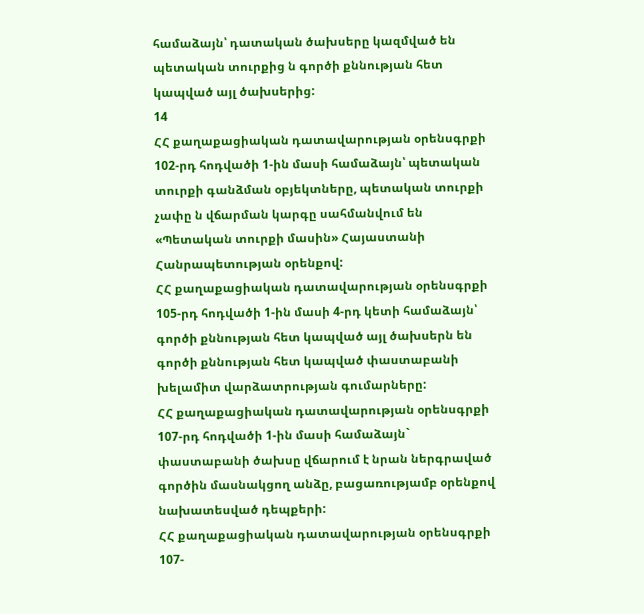համաձայն՝ դատական ծախսերը կազմված են պետական տուրքից ն գործի քննության հետ կապված այլ ծախսերից:
14
ՀՀ քաղաքացիական դատավարության օրենսգրքի 102-րդ հոդվածի 1-ին մասի համաձայն՝ պետական տուրքի գանձման օբյեկտները, պետական տուրքի չափը ն վճարման կարգը սահմանվում են «Պետական տուրքի մասին» Հայաստանի Հանրապետության օրենքով:
ՀՀ քաղաքացիական դատավարության օրենսգրքի 105-րդ հոդվածի 1-ին մասի 4-րդ կետի համաձայն՝ գործի քննության հետ կապված այլ ծախսերն են գործի քննության հետ կապված փաստաբանի խելամիտ վարձատրության գումարները:
ՀՀ քաղաքացիական դատավարության օրենսգրքի 107-րդ հոդվածի 1-ին մասի համաձայն` փաստաբանի ծախսը վճարում է նրան ներգրաված գործին մասնակցող անձը, բացառությամբ օրենքով նախատեսված դեպքերի:
ՀՀ քաղաքացիական դատավարության օրենսգրքի 107-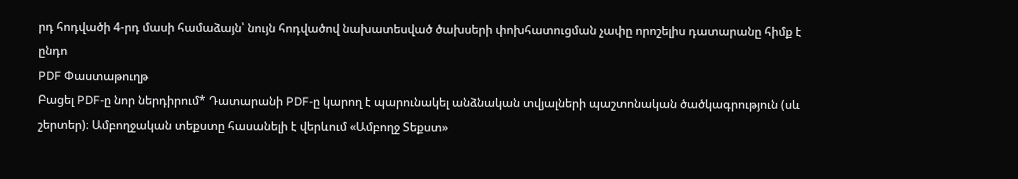րդ հոդվածի 4-րդ մասի համաձայն՝ նույն հոդվածով նախատեսված ծախսերի փոխհատուցման չափը որոշելիս դատարանը հիմք է ընդո
PDF Փաստաթուղթ
Բացել PDF-ը նոր ներդիրում* Դատարանի PDF-ը կարող է պարունակել անձնական տվյալների պաշտոնական ծածկագրություն (սև շերտեր)։ Ամբողջական տեքստը հասանելի է վերևում «Ամբողջ Տեքստ»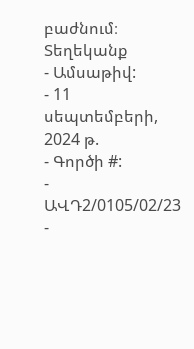բաժնում։
Տեղեկանք
- Ամսաթիվ:
- 11 սեպտեմբերի, 2024 թ.
- Գործի #:
- ԱՎԴ2/0105/02/23
-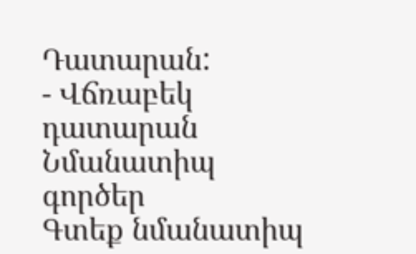Դատարան:
- Վճռաբեկ դատարան
Նմանատիպ գործեր
Գտեք նմանատիպ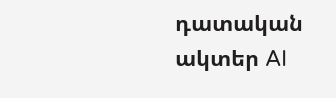դատական ակտեր AI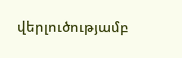վերլուծությամբ